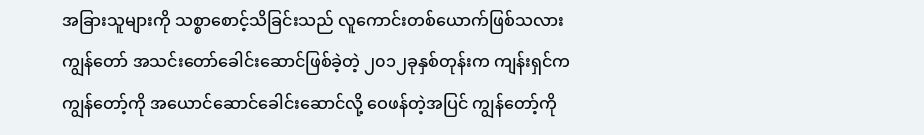အခြားသူများကို သစ္စာစောင့်သိခြင်းသည် လူကောင်းတစ်ယောက်ဖြစ်သလား
ကျွန်တော် အသင်းတော်ခေါင်းဆောင်ဖြစ်ခဲ့တဲ့ ၂၀၁၂ခုနှစ်တုန်းက ကျန်းရှင်က ကျွန်တော့်ကို အယောင်ဆောင်ခေါင်းဆောင်လို့ ဝေဖန်တဲ့အပြင် ကျွန်တော့်ကို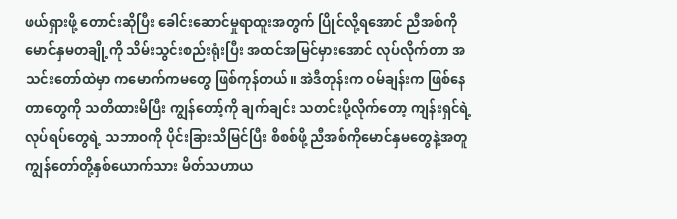ဖယ်ရှားဖို့ တောင်းဆိုပြီး ခေါင်းဆောင်မှုရာထူးအတွက် ပြိုင်လို့ရအောင် ညီအစ်ကိုမောင်နှမတချို့ကို သိမ်းသွင်းစည်းရုံးပြီး အထင်အမြင်မှားအောင် လုပ်လိုက်တာ အသင်းတော်ထဲမှာ ကမောက်ကမတွေ ဖြစ်ကုန်တယ်။ အဲဒီတုန်းက ဝမ်ချန်းက ဖြစ်နေတာတွေကို သတိထားမိပြီး ကျွန်တော့်ကို ချက်ချင်း သတင်းပို့လိုက်တော့ ကျန်းရှင်ရဲ့ လုပ်ရပ်တွေရဲ့ သဘာဝကို ပိုင်းခြားသိမြင်ပြီး စိစစ်ဖို့ ညီအစ်ကိုမောင်နှမတွေနဲ့အတူ ကျွန်တော်တို့နှစ်ယောက်သား မိတ်သဟာယ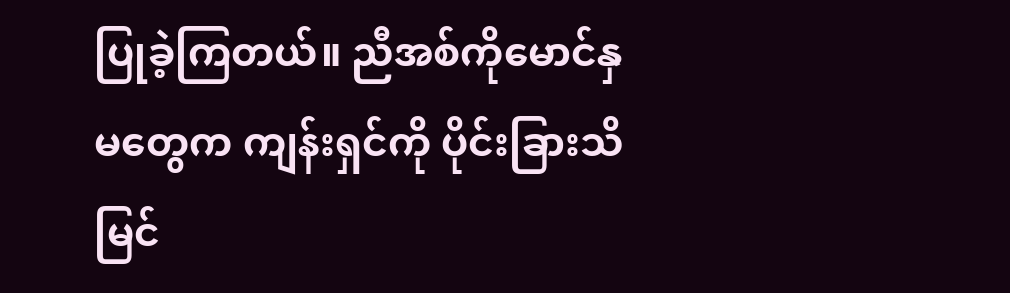ပြုခဲ့ကြတယ်။ ညီအစ်ကိုမောင်နှမတွေက ကျန်းရှင်ကို ပိုင်းခြားသိမြင်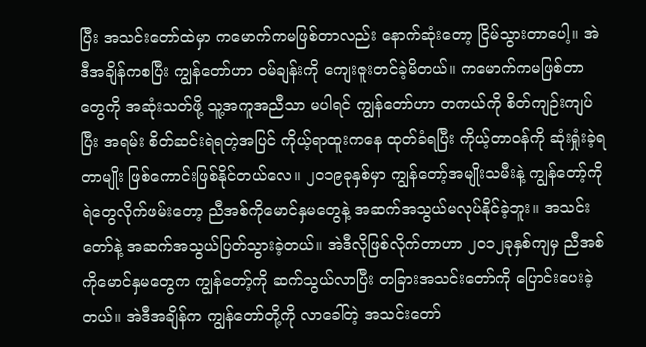ပြီး အသင်းတော်ထဲမှာ ကမောက်ကမဖြစ်တာလည်း နောက်ဆုံးတော့ ငြိမ်သွားတာပေါ့။ အဲဒီအချိန်ကစပြီး ကျွန်တော်ဟာ ဝမ်ချန်းကို ကျေးဇူးတင်ခဲ့မိတယ်။ ကမောက်ကမဖြစ်တာတွေကို အဆုံးသတ်ဖို့ သူ့အကူအညီသာ မပါရင် ကျွန်တော်ဟာ တကယ်ကို စိတ်ကျဉ်းကျပ်ပြီး အရမ်း စိတ်ဆင်းရဲရတဲ့အပြင် ကိုယ့်ရာထူးကနေ ထုတ်ခံရပြီး ကိုယ့်တာဝန်ကို ဆုံးရှုံးခဲ့ရတာမျိုး ဖြစ်ကောင်းဖြစ်နိုင်တယ်လေ။ ၂၀၁၉ခုနှစ်မှာ ကျွန်တော့်အမျိုးသမီးနဲ့ ကျွန်တော့်ကို ရဲတွေလိုက်ဖမ်းတော့ ညီအစ်ကိုမောင်နှမတွေနဲ့ အဆက်အသွယ်မလုပ်နိုင်ခဲ့ဘူး။ အသင်းတော်နဲ့ အဆက်အသွယ်ပြတ်သွားခဲ့တယ်။ အဲဒီလိုဖြစ်လိုက်တာဟာ ၂၀၁၂ခုနှစ်ကျမှ ညီအစ်ကိုမောင်နှမတွေက ကျွန်တော့်ကို ဆက်သွယ်လာပြီး တခြားအသင်းတော်ကို ပြောင်းပေးခဲ့တယ်။ အဲဒီအချိန်က ကျွန်တော်တို့ကို လာခေါ်တဲ့ အသင်းတော်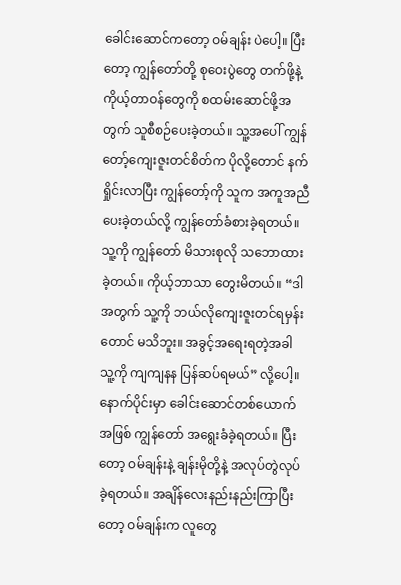ခေါင်းဆောင်ကတော့ ဝမ်ချန်း ပဲပေါ့။ ပြီးတော့ ကျွန်တော်တို့ စုဝေးပွဲတွေ တက်ဖို့နဲ့ ကိုယ့်တာဝန်တွေကို စထမ်းဆောင်ဖို့အတွက် သူစီစဉ်ပေးခဲ့တယ်။ သူ့အပေါ် ကျွန်တော့်ကျေးဇူးတင်စိတ်က ပိုလို့တောင် နက်ရှိုင်းလာပြီး ကျွန်တော့်ကို သူက အကူအညီပေးခဲ့တယ်လို့ ကျွန်တော်ခံစားခဲ့ရတယ်။ သူ့ကို ကျွန်တော် မိသားစုလို သဘောထားခဲ့တယ်။ ကိုယ့်ဘာသာ တွေးမိတယ်။ “ဒါအတွက် သူ့ကို ဘယ်လိုကျေးဇူးတင်ရမှန်းတောင် မသိဘူး။ အခွင့်အရေးရတဲ့အခါ သူ့ကို ကျကျနန ပြန်ဆပ်ရမယ်” လို့ပေါ့။
နောက်ပိုင်းမှာ ခေါင်းဆောင်တစ်ယောက်အဖြစ် ကျွန်တော် အရွေးခံခဲ့ရတယ်။ ပြီးတော့ ဝမ်ချန်းနဲ့ ချန်းမိုတို့နဲ့ အလုပ်တွဲလုပ်ခဲ့ရတယ်။ အချိန်လေးနည်းနည်းကြာပြီးတော့ ဝမ်ချန်းက လူတွေ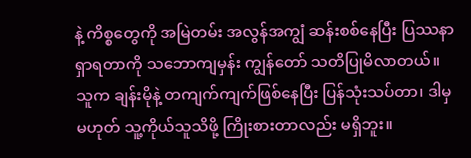နဲ့ ကိစ္စတွေကို အမြဲတမ်း အလွန်အကျွံ ဆန်းစစ်နေပြီး ပြဿနာရှာရတာကို သဘောကျမှန်း ကျွန်တော် သတိပြုမိလာတယ်။ သူက ချန်းမိုနဲ့ တကျက်ကျက်ဖြစ်နေပြီး ပြန်သုံးသပ်တာ၊ ဒါမှမဟုတ် သူ့ကိုယ်သူသိဖို့ ကြိုးစားတာလည်း မရှိဘူး။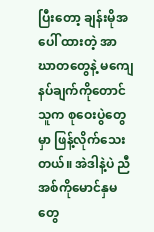ပြီးတော့ ချန်းမိုအပေါ် ထားတဲ့ အာဃာတတွေနဲ့ မကျေနပ်ချက်ကိုတောင် သူက စုဝေးပွဲတွေမှာ ဖြန့်လိုက်သေးတယ်။ အဲဒါနဲ့ပဲ ညီအစ်ကိုမောင်နှမတွေ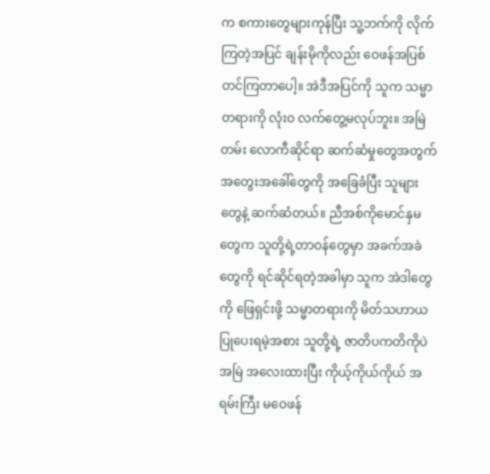က စကားတွေများကုန်ပြီး သူ့ဘက်ကို လိုက်ကြတဲ့အပြင် ချန်းမိုကိုလည်း ဝေဖန်အပြစ်တင်ကြတာပေါ့။ အဲဒီအပြင်ကို သူက သမ္မာတရားကို လုံးဝ လက်တွေ့မလုပ်ဘူး။ အမြဲတမ်း လောကီဆိုင်ရာ ဆက်ဆံမှုတွေအတွက် အတွေးအခေါ်တွေကို အခြေခံပြီး သူများတွေနဲ့ ဆက်ဆံတယ်။ ညီအစ်ကိုမောင်နှမတွေက သူတို့ရဲ့တာဝန်တွေမှာ အခက်အခဲတွေကို ရင်ဆိုင်ရတဲ့အခါမှာ သူက အဲဒါတွေကို ဖြေရှင်းဖို့ သမ္မာတရားကို မိတ်သဟာယပြုပေးရမဲ့အစား သူတို့ရဲ့ ဇာတိပကတိကိုပဲ အမြဲ အလေးထားပြီး ကိုယ့်ကိုယ်ကိုယ် အရမ်းကြီး မဝေဖန်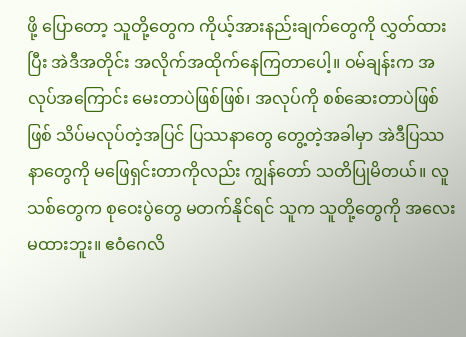ဖို့ ပြောတော့ သူတို့တွေက ကိုယ့်အားနည်းချက်တွေကို လွှတ်ထားပြီး အဲဒီအတိုင်း အလိုက်အထိုက်နေကြတာပေါ့။ ဝမ်ချန်းက အလုပ်အကြောင်း မေးတာပဲဖြစ်ဖြစ်၊ အလုပ်ကို စစ်ဆေးတာပဲဖြစ်ဖြစ် သိပ်မလုပ်တဲ့အပြင် ပြဿနာတွေ တွေ့တဲ့အခါမှာ အဲဒီပြဿနာတွေကို မဖြေရှင်းတာကိုလည်း ကျွန်တော် သတိပြုမိတယ်။ လူသစ်တွေက စုဝေးပွဲတွေ မတက်နိုင်ရင် သူက သူတို့တွေကို အလေးမထားဘူး။ ဧဝံဂေလိ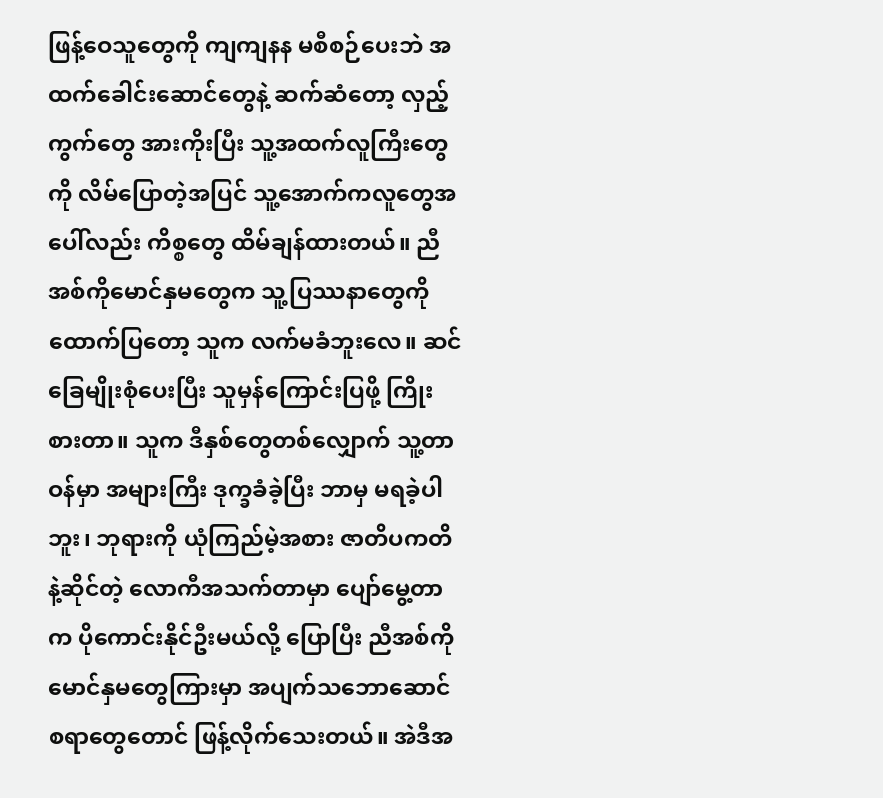ဖြန့်ဝေသူတွေကို ကျကျနန မစီစဉ်ပေးဘဲ အထက်ခေါင်းဆောင်တွေနဲ့ ဆက်ဆံတော့ လှည့်ကွက်တွေ အားကိုးပြီး သူ့အထက်လူကြီးတွေကို လိမ်ပြောတဲ့အပြင် သူ့အောက်ကလူတွေအပေါ်လည်း ကိစ္စတွေ ထိမ်ချန်ထားတယ်။ ညီအစ်ကိုမောင်နှမတွေက သူ့ပြဿနာတွေကို ထောက်ပြတော့ သူက လက်မခံဘူးလေ။ ဆင်ခြေမျိုးစုံပေးပြီး သူမှန်ကြောင်းပြဖို့ ကြိုးစားတာ။ သူက ဒီနှစ်တွေတစ်လျှောက် သူ့တာဝန်မှာ အများကြီး ဒုက္ခခံခဲ့ပြီး ဘာမှ မရခဲ့ပါဘူး၊ ဘုရားကို ယုံကြည်မဲ့အစား ဇာတိပကတိနဲ့ဆိုင်တဲ့ လောကီအသက်တာမှာ ပျော်မွေ့တာက ပိုကောင်းနိုင်ဦးမယ်လို့ ပြောပြီး ညီအစ်ကိုမောင်နှမတွေကြားမှာ အပျက်သဘောဆောင်စရာတွေတောင် ဖြန့်လိုက်သေးတယ်။ အဲဒီအ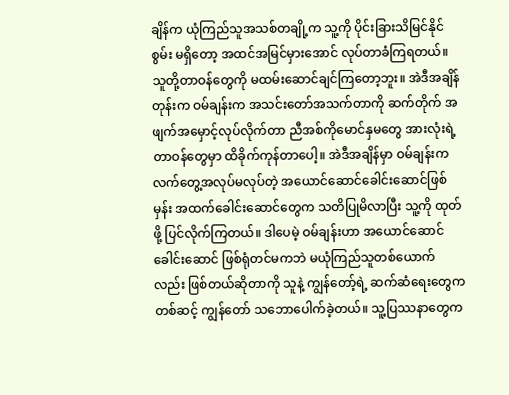ချိန်က ယုံကြည်သူအသစ်တချို့က သူ့ကို ပိုင်းခြားသိမြင်နိုင်စွမ်း မရှိတော့ အထင်အမြင်မှားအောင် လုပ်တာခံကြရတယ်။ သူတို့တာဝန်တွေကို မထမ်းဆောင်ချင်ကြတော့ဘူး။ အဲဒီအချိန်တုန်းက ဝမ်ချန်းက အသင်းတော်အသက်တာကို ဆက်တိုက် အဖျက်အမှောင့်လုပ်လိုက်တာ ညီအစ်ကိုမောင်နှမတွေ အားလုံးရဲ့ တာဝန်တွေမှာ ထိခိုက်ကုန်တာပေါ့။ အဲဒီအချိန်မှာ ဝမ်ချန်းက လက်တွေ့အလုပ်မလုပ်တဲ့ အယောင်ဆောင်ခေါင်းဆောင်ဖြစ်မှန်း အထက်ခေါင်းဆောင်တွေက သတိပြုမိလာပြီး သူ့ကို ထုတ်ဖို့ ပြင်လိုက်ကြတယ်။ ဒါပေမဲ့ ဝမ်ချန်းဟာ အယောင်ဆောင်ခေါင်းဆောင် ဖြစ်ရုံတင်မကဘဲ မယုံကြည်သူတစ်ယောက်လည်း ဖြစ်တယ်ဆိုတာကို သူနဲ့ ကျွန်တော့်ရဲ့ ဆက်ဆံရေးတွေကတစ်ဆင့် ကျွန်တော် သဘောပေါက်ခဲ့တယ်။ သူ့ပြဿနာတွေက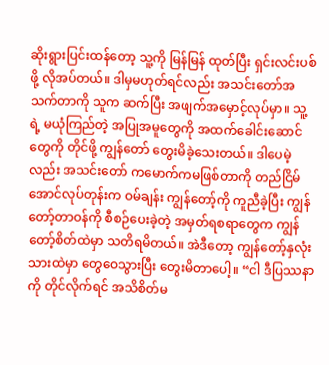ဆိုးရွားပြင်းထန်တော့ သူ့ကို မြန်မြန် ထုတ်ပြီး ရှင်းလင်းပစ်ဖို့ လိုအပ်တယ်။ ဒါမှမဟုတ်ရင်လည်း အသင်းတော်အသက်တာကို သူက ဆက်ပြီး အဖျက်အမှောင့်လုပ်မှာ။ သူ့ရဲ့ မယုံကြည်တဲ့ အပြုအမူတွေကို အထက်ခေါင်းဆောင်တွေကို တိုင်ဖို့ ကျွန်တော် တွေးမိခဲ့သေးတယ်။ ဒါပေမဲ့လည်း အသင်းတော် ကမောက်ကမဖြစ်တာကို တည်ငြိမ်အောင်လုပ်တုန်းက ဝမ်ချန်း ကျွန်တော့်ကို ကူညီခဲ့ပြီး ကျွန်တော့်တာဝန်ကို စီစဉ်ပေးခဲ့တဲ့ အမှတ်ရစရာတွေက ကျွန်တော့်စိတ်ထဲမှာ သတိရမိတယ်။ အဲဒီတော့ ကျွန်တော့်နှလုံးသားထဲမှာ တွေဝေသွားပြီး တွေးမိတာပေါ့။ “ငါ ဒီပြဿနာကို တိုင်လိုက်ရင် အသိစိတ်မ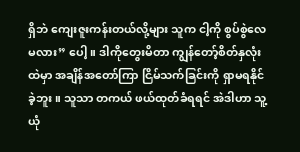ရှိဘဲ ကျေးဇူးကန်းတယ်လို့များ သူက ငါ့ကို စွပ်စွဲလေမလား” ပေါ့။ ဒါကိုတွေးမိတာ ကျွန်တော့်စိတ်နှလုံးထဲမှာ အချိန်အတော်ကြာ ငြိမ်သက်ခြင်းကို ရှာမရနိုင်ခဲ့ဘူး။ သူသာ တကယ် ဖယ်ထုတ်ခံရရင် အဲဒါဟာ သူ့ယုံ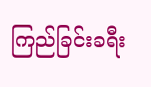ကြည်ခြင်းခရီး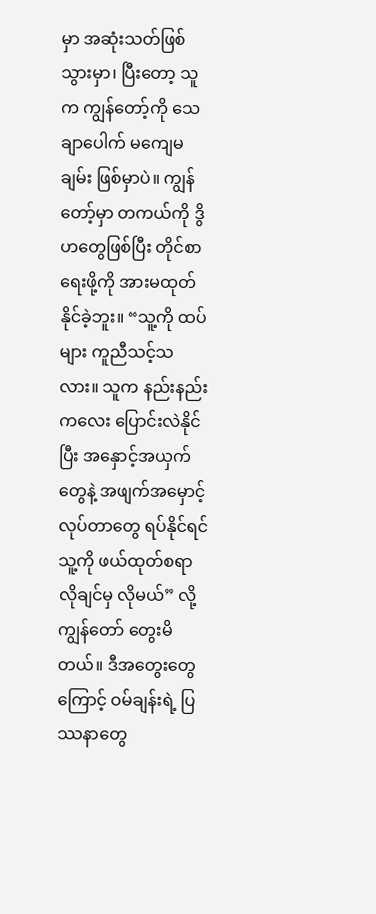မှာ အဆုံးသတ်ဖြစ်သွားမှာ၊ ပြီးတော့ သူက ကျွန်တော့်ကို သေချာပေါက် မကျေမချမ်း ဖြစ်မှာပဲ။ ကျွန်တော့်မှာ တကယ်ကို ဒွိဟတွေဖြစ်ပြီး တိုင်စာရေးဖို့ကို အားမထုတ်နိုင်ခဲ့ဘူး။ “သူ့ကို ထပ်များ ကူညီသင့်သလား။ သူက နည်းနည်းကလေး ပြောင်းလဲနိုင်ပြီး အနှောင့်အယှက်တွေနဲ့ အဖျက်အမှောင့်လုပ်တာတွေ ရပ်နိုင်ရင် သူ့ကို ဖယ်ထုတ်စရာ လိုချင်မှ လိုမယ်” လို့ ကျွန်တော် တွေးမိတယ်။ ဒီအတွေးတွေကြောင့် ဝမ်ချန်းရဲ့ ပြဿနာတွေ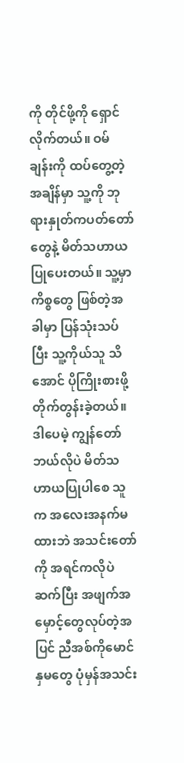ကို တိုင်ဖို့ကို ရှောင်လိုက်တယ်။ ဝမ်ချန်းကို ထပ်တွေ့တဲ့အချိန်မှာ သူ့ကို ဘုရားနှုတ်ကပတ်တော်တွေနဲ့ မိတ်သဟာယပြုပေးတယ်။ သူ့မှာ ကိစ္စတွေ ဖြစ်တဲ့အခါမှာ ပြန်သုံးသပ်ပြီး သူ့ကိုယ်သူ သိအောင် ပိုကြိုးစားဖို့ တိုက်တွန်းခဲ့တယ်။ ဒါပေမဲ့ ကျွန်တော် ဘယ်လိုပဲ မိတ်သဟာယပြုပါစေ သူက အလေးအနက်မထားဘဲ အသင်းတော်ကို အရင်ကလိုပဲ ဆက်ပြီး အဖျက်အမှောင့်တွေလုပ်တဲ့အပြင် ညီအစ်ကိုမောင်နှမတွေ ပုံမှန်အသင်း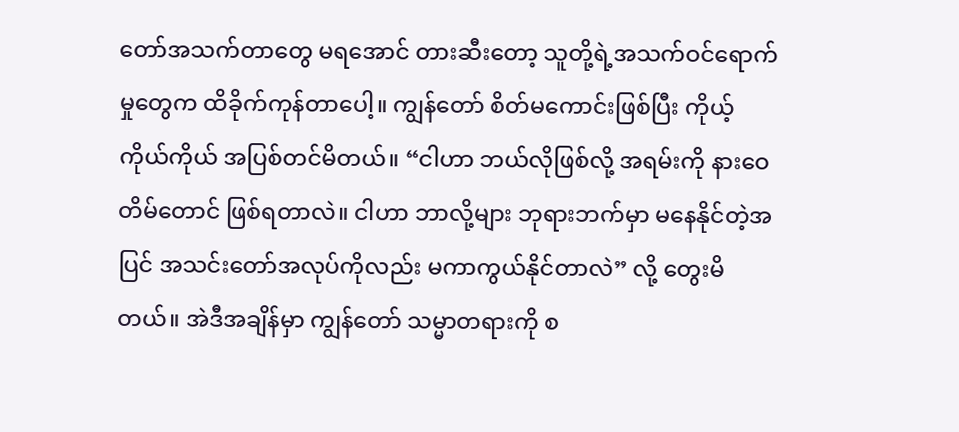တော်အသက်တာတွေ မရအောင် တားဆီးတော့ သူတို့ရဲ့အသက်ဝင်ရောက်မှုတွေက ထိခိုက်ကုန်တာပေါ့။ ကျွန်တော် စိတ်မကောင်းဖြစ်ပြီး ကိုယ့်ကိုယ်ကိုယ် အပြစ်တင်မိတယ်။ “ငါဟာ ဘယ်လိုဖြစ်လို့ အရမ်းကို နားဝေတိမ်တောင် ဖြစ်ရတာလဲ။ ငါဟာ ဘာလို့များ ဘုရားဘက်မှာ မနေနိုင်တဲ့အပြင် အသင်းတော်အလုပ်ကိုလည်း မကာကွယ်နိုင်တာလဲ” လို့ တွေးမိတယ်။ အဲဒီအချိန်မှာ ကျွန်တော် သမ္မာတရားကို စ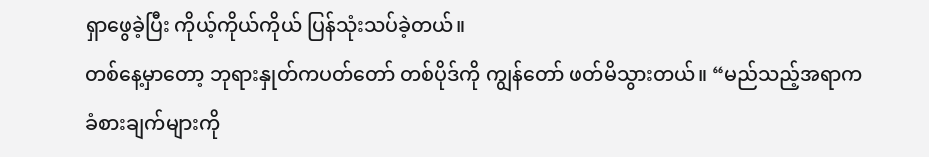ရှာဖွေခဲ့ပြီး ကိုယ့်ကိုယ်ကိုယ် ပြန်သုံးသပ်ခဲ့တယ်။
တစ်နေ့မှာတော့ ဘုရားနှုတ်ကပတ်တော် တစ်ပိုဒ်ကို ကျွန်တော် ဖတ်မိသွားတယ်။ “မည်သည့်အရာက ခံစားချက်များကို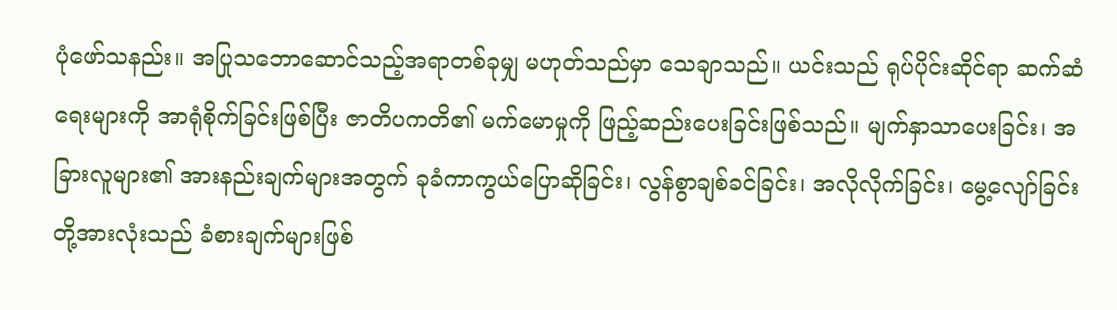ပုံဖော်သနည်း။ အပြုသဘောဆောင်သည့်အရာတစ်ခုမျှ မဟုတ်သည်မှာ သေချာသည်။ ယင်းသည် ရုပ်ပိုင်းဆိုင်ရာ ဆက်ဆံရေးများကို အာရုံစိုက်ခြင်းဖြစ်ပြီး ဇာတိပကတိ၏ မက်မောမှုကို ဖြည့်ဆည်းပေးခြင်းဖြစ်သည်။ မျက်နှာသာပေးခြင်း၊ အခြားလူများ၏ အားနည်းချက်များအတွက် ခုခံကာကွယ်ပြောဆိုခြင်း၊ လွန်စွာချစ်ခင်ခြင်း၊ အလိုလိုက်ခြင်း၊ မွေ့လျော်ခြင်းတို့အားလုံးသည် ခံစားချက်များဖြစ်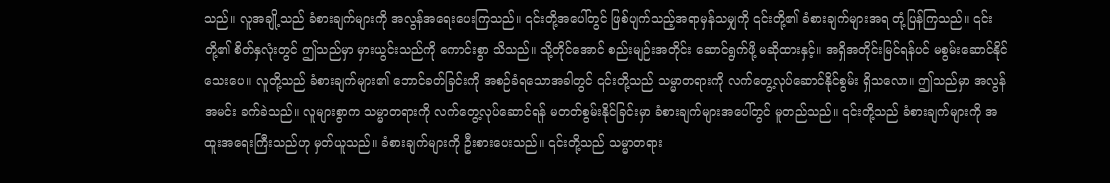သည်။ လူအချို့သည် ခံစားချက်များကို အလွန်အရေးပေးကြသည်။ ၎င်းတို့အပေါ်တွင် ဖြစ်ပျက်သည့်အရာမှန်သမျှကို ၎င်းတို့၏ ခံစားချက်များအရ တုံ့ပြန်ကြသည်။ ၎င်းတို့၏ စိတ်နှလုံးတွင် ဤသည်မှာ မှားယွင်းသည်ကို ကောင်းစွာ သိသည်။ သို့တိုင်အောင် စည်းမျဉ်းအတိုင်း ဆောင်ရွက်ဖို့ မဆိုထားနှင့်။ အရှိအတိုင်းမြင်ရန်ပင် မစွမ်းဆောင်နိုင်သေးပေ။ လူတို့သည် ခံစားချက်များ၏ ဘောင်ခတ်ခြင်းကို အစဉ်ခံရသောအခါတွင် ၎င်းတို့သည် သမ္မာတရားကို လက်တွေ့လုပ်ဆောင်နိုင်စွမ်း ရှိသလော။ ဤသည်မှာ အလွန်အမင်း ခက်ခဲသည်။ လူများစွာက သမ္မာတရားကို လက်တွေ့လုပ်ဆောင်ရန် မတတ်စွမ်းနိုင်ခြင်းမှာ ခံစားချက်များအပေါ်တွင် မူတည်သည်။ ၎င်းတို့သည် ခံစားချက်များကို အထူးအရေးကြီးသည်ဟု မှတ်ယူသည်။ ခံစားချက်များကို ဦးစားပေးသည်။ ၎င်းတို့သည် သမ္မာတရား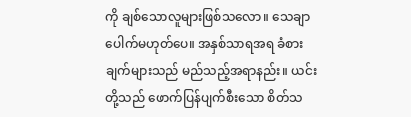ကို ချစ်သောလူများဖြစ်သလော။ သေချာပေါက်မဟုတ်ပေ။ အနှစ်သာရအရ ခံစားချက်များသည် မည်သည့်အရာနည်း။ ယင်းတို့သည် ဖောက်ပြန်ပျက်စီးသော စိတ်သ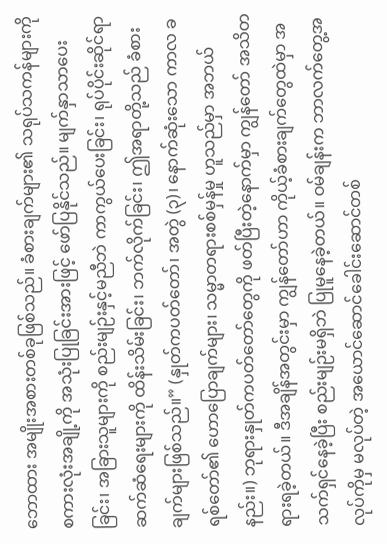ဘောထား အမျိုးအစားတစ်ခုဖြစ်သည်။ ခံစားချက်များ၏ သရုပ်သကန်များကို စကားလုံးအချို့ကို အသုံးပြုခြင်းအားဖြင့် ဖော်ပြနိုင်သည်။ မျက်နှာသာပေးခြင်း၊ အခြားသူများကို စည်းမျဉ်းနှင့်မညီဘဲ ကာကွယ်ပေးခြင်း၊ ရုပ်ပိုင်းဆိုင်ရာ ဆက်ဆံရေးများကို ထိန်းသိမ်းခြင်း၊ ဘက်လိုက်ခြင်း၊ ဤအရာတို့သည် ခံစားချက်များဖြစ်သည်။” (နှုတ်ကပတ်တော်၊ အတွဲ (၃)၊ နောက်ဆုံးသော ကာလ ခရစ်တော်၏ ဟောပြောချက်များ၊ သမ္မာတရားစစ်မှန်မှု ဟူသည်မှာ အဘယ်နည်း။) ဘုရားနှုတ်ကပတ်တော်တွေကို ဖတ်ပြီးတဲ့နောက်မှာ ကျွန်တော် အသိတရားရခဲ့တယ်။ ဒီအချိန်အတွင်းမှာ ကျွန်တော်ဟာ ကိုယ့်ခံစားချက်တွေထဲမှာ အသက်ရှင်နေခဲ့ပြီး စည်းမျဉ်းမရှိဘဲ ပြုမူနေခဲ့တယ်။ ဝမ်ချန်းက ဘာလက်တွေ့အလုပ်ကိုမှ မလုပ်တဲ့ အယောင်ဆောင်ခေါင်းဆောင်တစ်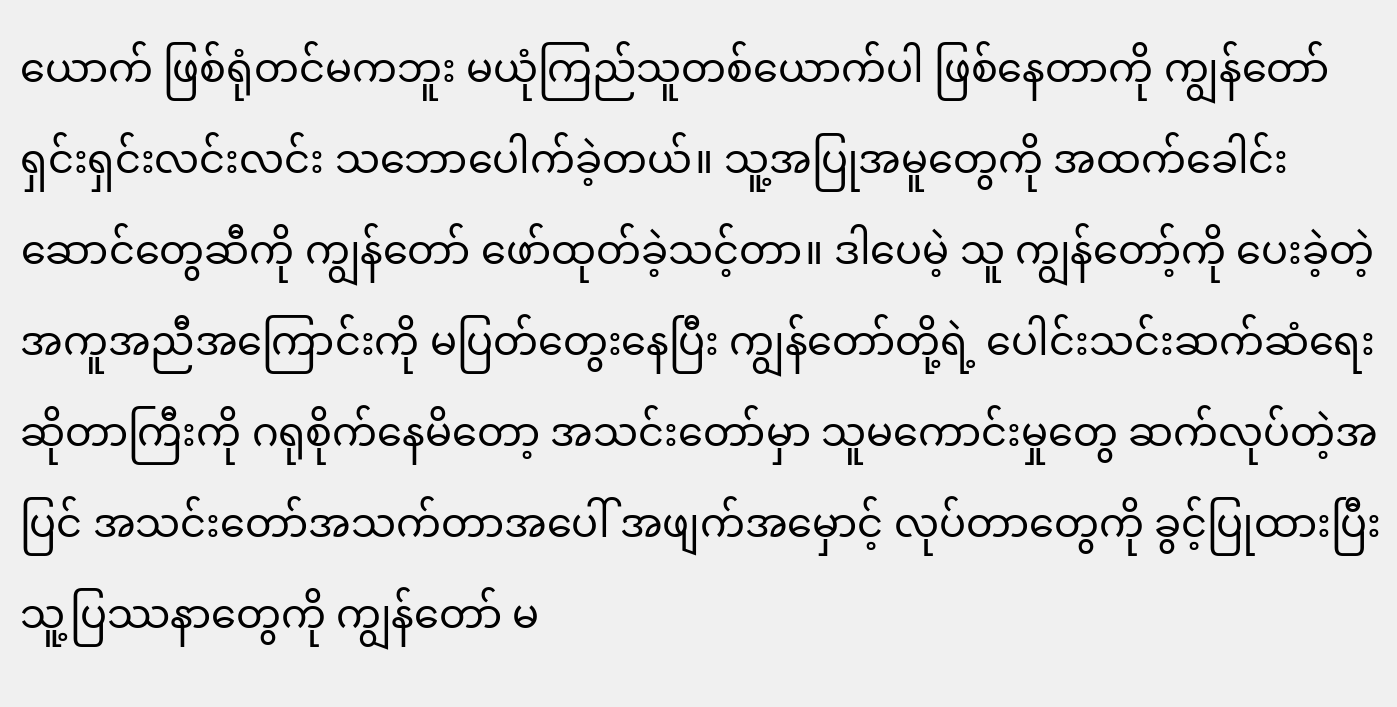ယောက် ဖြစ်ရုံတင်မကဘူး မယုံကြည်သူတစ်ယောက်ပါ ဖြစ်နေတာကို ကျွန်တော် ရှင်းရှင်းလင်းလင်း သဘောပေါက်ခဲ့တယ်။ သူ့အပြုအမူတွေကို အထက်ခေါင်းဆောင်တွေဆီကို ကျွန်တော် ဖော်ထုတ်ခဲ့သင့်တာ။ ဒါပေမဲ့ သူ ကျွန်တော့်ကို ပေးခဲ့တဲ့ အကူအညီအကြောင်းကို မပြတ်တွေးနေပြီး ကျွန်တော်တို့ရဲ့ ပေါင်းသင်းဆက်ဆံရေးဆိုတာကြီးကို ဂရုစိုက်နေမိတော့ အသင်းတော်မှာ သူမကောင်းမှုတွေ ဆက်လုပ်တဲ့အပြင် အသင်းတော်အသက်တာအပေါ် အဖျက်အမှောင့် လုပ်တာတွေကို ခွင့်ပြုထားပြီး သူ့ပြဿနာတွေကို ကျွန်တော် မ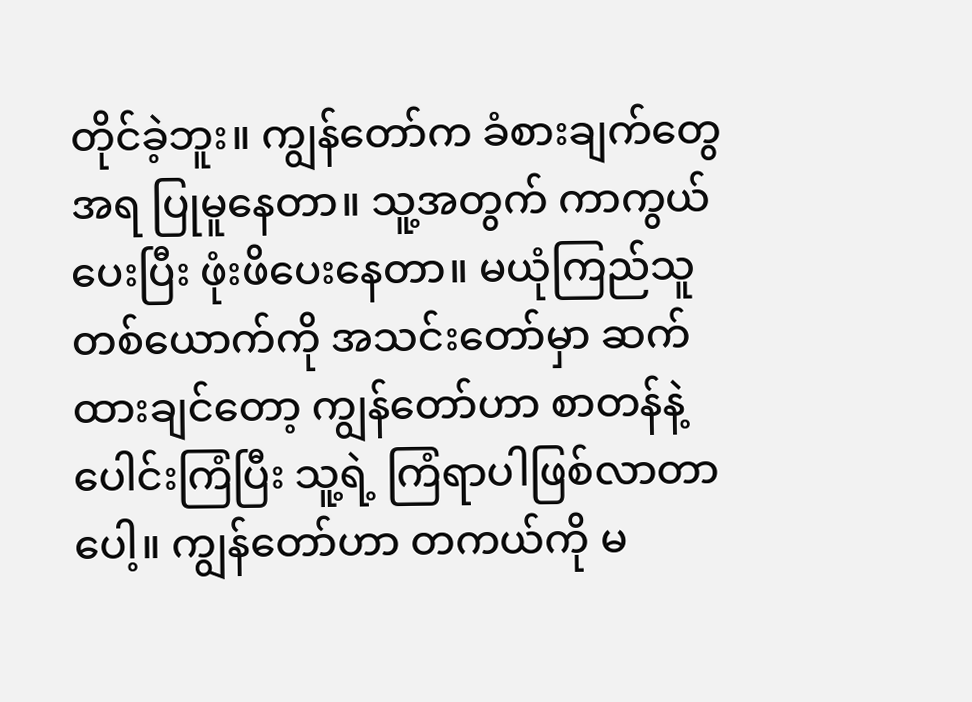တိုင်ခဲ့ဘူး။ ကျွန်တော်က ခံစားချက်တွေအရ ပြုမူနေတာ။ သူ့အတွက် ကာကွယ်ပေးပြီး ဖုံးဖိပေးနေတာ။ မယုံကြည်သူတစ်ယောက်ကို အသင်းတော်မှာ ဆက်ထားချင်တော့ ကျွန်တော်ဟာ စာတန်နဲ့ ပေါင်းကြံပြီး သူ့ရဲ့ ကြံရာပါဖြစ်လာတာပေါ့။ ကျွန်တော်ဟာ တကယ်ကို မ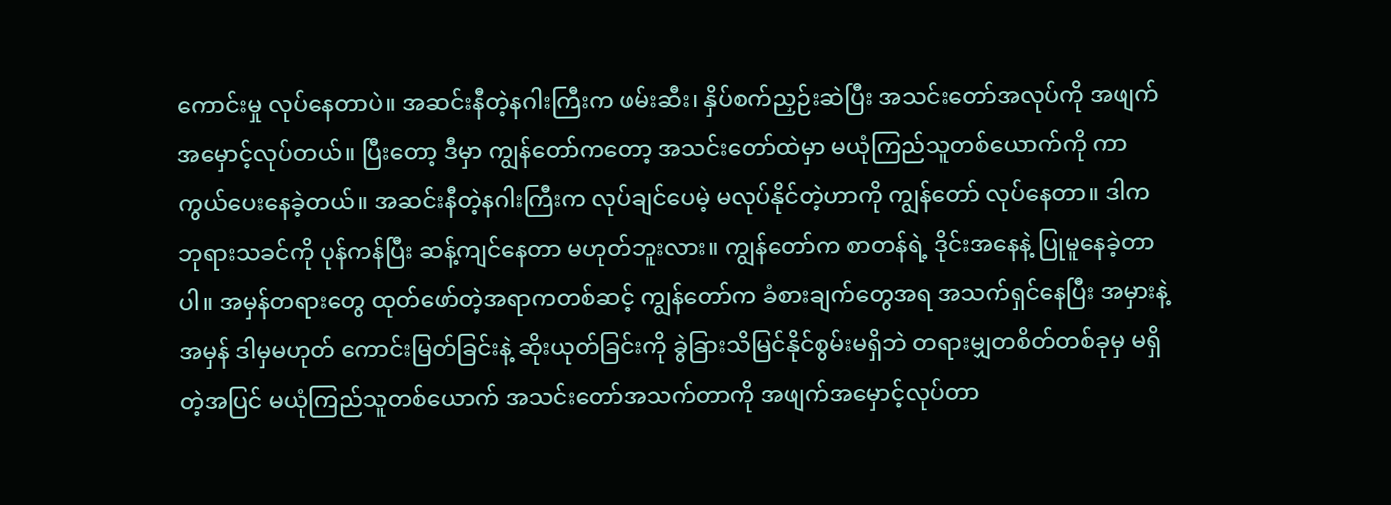ကောင်းမှု လုပ်နေတာပဲ။ အဆင်းနီတဲ့နဂါးကြီးက ဖမ်းဆီး၊ နှိပ်စက်ညှဉ်းဆဲပြီး အသင်းတော်အလုပ်ကို အဖျက်အမှောင့်လုပ်တယ်။ ပြီးတော့ ဒီမှာ ကျွန်တော်ကတော့ အသင်းတော်ထဲမှာ မယုံကြည်သူတစ်ယောက်ကို ကာကွယ်ပေးနေခဲ့တယ်။ အဆင်းနီတဲ့နဂါးကြီးက လုပ်ချင်ပေမဲ့ မလုပ်နိုင်တဲ့ဟာကို ကျွန်တော် လုပ်နေတာ။ ဒါက ဘုရားသခင်ကို ပုန်ကန်ပြီး ဆန့်ကျင်နေတာ မဟုတ်ဘူးလား။ ကျွန်တော်က စာတန်ရဲ့ ဒိုင်းအနေနဲ့ ပြုမူနေခဲ့တာပါ။ အမှန်တရားတွေ ထုတ်ဖော်တဲ့အရာကတစ်ဆင့် ကျွန်တော်က ခံစားချက်တွေအရ အသက်ရှင်နေပြီး အမှားနဲ့ အမှန် ဒါမှမဟုတ် ကောင်းမြတ်ခြင်းနဲ့ ဆိုးယုတ်ခြင်းကို ခွဲခြားသိမြင်နိုင်စွမ်းမရှိဘဲ တရားမျှတစိတ်တစ်ခုမှ မရှိတဲ့အပြင် မယုံကြည်သူတစ်ယောက် အသင်းတော်အသက်တာကို အဖျက်အမှောင့်လုပ်တာ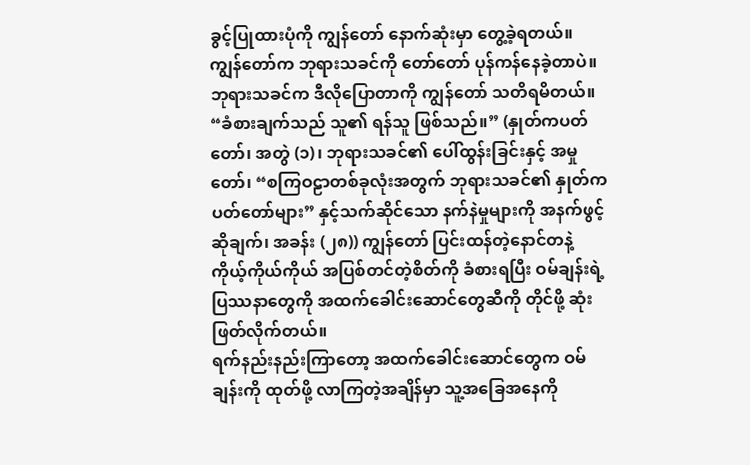ခွင့်ပြုထားပုံကို ကျွန်တော် နောက်ဆုံးမှာ တွေ့ခဲ့ရတယ်။ ကျွန်တော်က ဘုရားသခင်ကို တော်တော် ပုန်ကန်နေခဲ့တာပဲ။ ဘုရားသခင်က ဒီလိုပြောတာကို ကျွန်တော် သတိရမိတယ်။ “ခံစားချက်သည် သူ၏ ရန်သူ ဖြစ်သည်။” (နှုတ်ကပတ်တော်၊ အတွဲ (၁)၊ ဘုရားသခင်၏ ပေါ်ထွန်းခြင်းနှင့် အမှုတော်၊ “စကြဝဠာတစ်ခုလုံးအတွက် ဘုရားသခင်၏ နှုတ်ကပတ်တော်များ” နှင့်သက်ဆိုင်သော နက်နဲမှုများကို အနက်ဖွင့်ဆိုချက်၊ အခန်း (၂၈)) ကျွန်တော် ပြင်းထန်တဲ့နောင်တနဲ့ ကိုယ့်ကိုယ်ကိုယ် အပြစ်တင်တဲ့စိတ်ကို ခံစားရပြီး ဝမ်ချန်းရဲ့ ပြဿနာတွေကို အထက်ခေါင်းဆောင်တွေဆီကို တိုင်ဖို့ ဆုံးဖြတ်လိုက်တယ်။
ရက်နည်းနည်းကြာတော့ အထက်ခေါင်းဆောင်တွေက ဝမ်ချန်းကို ထုတ်ဖို့ လာကြတဲ့အချိန်မှာ သူ့အခြေအနေကို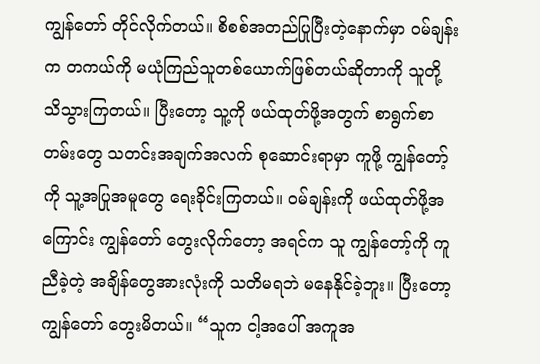ကျွန်တော် တိုင်လိုက်တယ်။ စိစစ်အတည်ပြုပြီးတဲ့နောက်မှာ ဝမ်ချန်းက တကယ်ကို မယုံကြည်သူတစ်ယောက်ဖြစ်တယ်ဆိုတာကို သူတို့ သိသွားကြတယ်။ ပြီးတော့ သူ့ကို ဖယ်ထုတ်ဖို့အတွက် စာရွက်စာတမ်းတွေ သတင်းအချက်အလက် စုဆောင်းရာမှာ ကူဖို့ ကျွန်တော့်ကို သူ့အပြုအမူတွေ ရေးခိုင်းကြတယ်။ ဝမ်ချန်းကို ဖယ်ထုတ်ဖို့အကြောင်း ကျွန်တော် တွေးလိုက်တော့ အရင်က သူ ကျွန်တော့်ကို ကူညီခဲ့တဲ့ အချိန်တွေအားလုံးကို သတိမရဘဲ မနေနိုင်ခဲ့ဘူး။ ပြီးတော့ ကျွန်တော် တွေးမိတယ်။ “သူက ငါ့အပေါ် အကူအ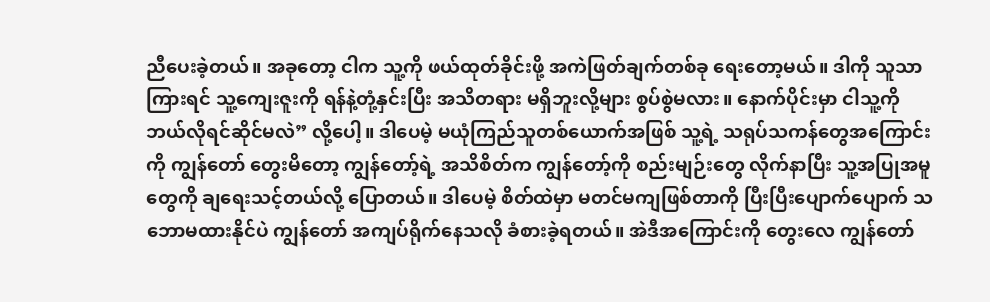ညီပေးခဲ့တယ်။ အခုတော့ ငါက သူ့ကို ဖယ်ထုတ်ခိုင်းဖို့ အကဲဖြတ်ချက်တစ်ခု ရေးတော့မယ်။ ဒါကို သူသာကြားရင် သူ့ကျေးဇူးကို ရန်နဲ့တုံ့နှင်းပြီး အသိတရား မရှိဘူးလို့များ စွပ်စွဲမလား။ နောက်ပိုင်းမှာ ငါသူ့ကို ဘယ်လိုရင်ဆိုင်မလဲ” လို့ပေါ့။ ဒါပေမဲ့ မယုံကြည်သူတစ်ယောက်အဖြစ် သူ့ရဲ့ သရုပ်သကန်တွေအကြောင်းကို ကျွန်တော် တွေးမိတော့ ကျွန်တော့်ရဲ့ အသိစိတ်က ကျွန်တော့်ကို စည်းမျဉ်းတွေ လိုက်နာပြီး သူ့အပြုအမူတွေကို ချရေးသင့်တယ်လို့ ပြောတယ်။ ဒါပေမဲ့ စိတ်ထဲမှာ မတင်မကျဖြစ်တာကို ပြီးပြီးပျောက်ပျောက် သဘောမထားနိုင်ပဲ ကျွန်တော် အကျပ်ရိုက်နေသလို ခံစားခဲ့ရတယ်။ အဲဒီအကြောင်းကို တွေးလေ ကျွန်တော်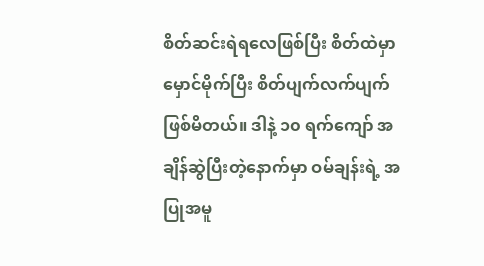စိတ်ဆင်းရဲရလေဖြစ်ပြီး စိတ်ထဲမှာ မှောင်မိုက်ပြီး စိတ်ပျက်လက်ပျက်ဖြစ်မိတယ်။ ဒါနဲ့ ၁၀ ရက်ကျော် အချိန်ဆွဲပြီးတဲ့နောက်မှာ ဝမ်ချန်းရဲ့ အပြုအမူ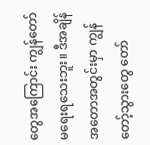တွေအကြောင်း ကျွန်တော် မရေးရသေးဘူး။ ဒီအချိန်အတောအတွင်းမှာ ကျွန်တော့်သွားတွေ တော်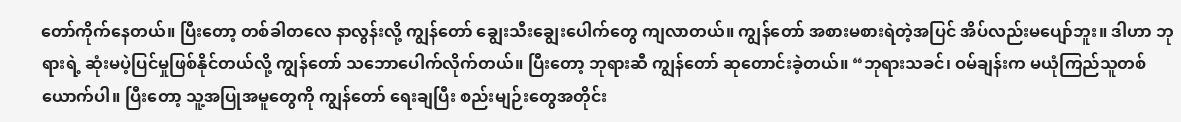တော်ကိုက်နေတယ်။ ပြီးတော့ တစ်ခါတလေ နာလွန်းလို့ ကျွန်တော် ချွေးသီးချွေးပေါက်တွေ ကျလာတယ်။ ကျွန်တော် အစားမစားရဲတဲ့အပြင် အိပ်လည်းမပျော်ဘူး။ ဒါဟာ ဘုရားရဲ့ ဆုံးမပဲ့ပြင်မှုဖြစ်နိုင်တယ်လို့ ကျွန်တော် သဘောပေါက်လိုက်တယ်။ ပြီးတော့ ဘုရားဆီ ကျွန်တော် ဆုတောင်းခဲ့တယ်။ “ဘုရားသခင်၊ ဝမ်ချန်းက မယုံကြည်သူတစ်ယောက်ပါ။ ပြီးတော့ သူ့အပြုအမူတွေကို ကျွန်တော် ရေးချပြီး စည်းမျဉ်းတွေအတိုင်း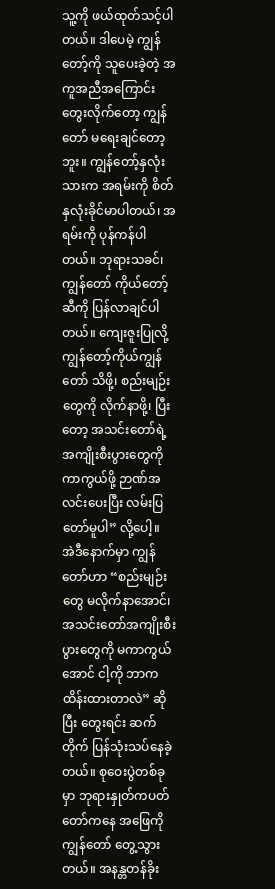သူ့ကို ဖယ်ထုတ်သင့်ပါတယ်။ ဒါပေမဲ့ ကျွန်တော့်ကို သူပေးခဲ့တဲ့ အကူအညီအကြောင်း တွေးလိုက်တော့ ကျွန်တော် မရေးချင်တော့ဘူး။ ကျွန်တော့်နှလုံးသားက အရမ်းကို စိတ်နှလုံးခိုင်မာပါတယ်၊ အရမ်းကို ပုန်ကန်ပါတယ်။ ဘုရားသခင်၊ ကျွန်တော် ကိုယ်တော့်ဆီကို ပြန်လာချင်ပါတယ်။ ကျေးဇူးပြုလို့ ကျွန်တော့်ကိုယ်ကျွန်တော် သိဖို့၊ စည်းမျဉ်းတွေကို လိုက်နာဖို့၊ ပြီးတော့ အသင်းတော်ရဲ့ အကျိုးစီးပွားတွေကို ကာကွယ်ဖို့ ဉာဏ်အလင်းပေးပြီး လမ်းပြတော်မူပါ” လို့ပေါ့။
အဲဒီနောက်မှာ ကျွန်တော်ဟာ “စည်းမျဉ်းတွေ မလိုက်နာအောင်၊ အသင်းတော်အကျိုးစီးပွားတွေကို မကာကွယ်အောင် ငါ့ကို ဘာက ထိန်းထားတာလဲ” ဆိုပြီး တွေးရင်း ဆက်တိုက် ပြန်သုံးသပ်နေခဲ့တယ်။ စုဝေးပွဲတစ်ခုမှာ ဘုရားနှုတ်ကပတ်တော်ကနေ အဖြေကို ကျွန်တော် တွေ့သွားတယ်။ အနန္တတန်ခိုး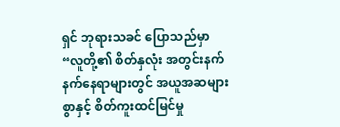ရှင် ဘုရားသခင် ပြောသည်မှာ “လူတို့၏ စိတ်နှလုံး အတွင်းနက်နက်နေရာများတွင် အယူအဆများစွာနှင့် စိတ်ကူးထင်မြင်မှု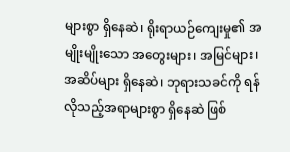များစွာ ရှိနေဆဲ၊ ရိုးရာယဉ်ကျေးမှု၏ အမျိုးမျိုးသော အတွေးများ၊ အမြင်များ၊ အဆိပ်များ ရှိနေဆဲ၊ ဘုရားသခင်ကို ရန်လိုသည့်အရာများစွာ ရှိနေဆဲ ဖြစ်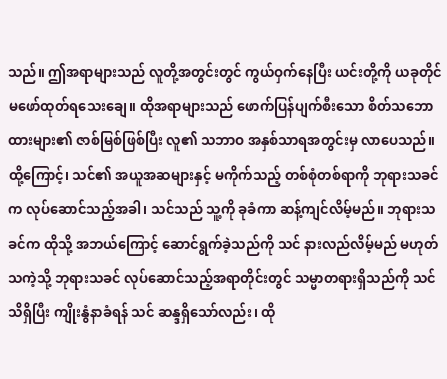သည်။ ဤအရာများသည် လူတို့အတွင်းတွင် ကွယ်ဝှက်နေပြီး ယင်းတို့ကို ယခုတိုင် မဖော်ထုတ်ရသေးချေ။ ထိုအရာများသည် ဖောက်ပြန်ပျက်စီးသော စိတ်သဘောထားများ၏ ဇာစ်မြစ်ဖြစ်ပြီး လူ၏ သဘာဝ အနှစ်သာရအတွင်းမှ လာပေသည်။ ထို့ကြောင့်၊ သင်၏ အယူအဆများနှင့် မကိုက်သည့် တစ်စုံတစ်ရာကို ဘုရားသခင်က လုပ်ဆောင်သည့်အခါ၊ သင်သည် သူ့ကို ခုခံကာ ဆန့်ကျင်လိမ့်မည်။ ဘုရားသခင်က ထိုသို့ အဘယ်ကြောင့် ဆောင်ရွက်ခဲ့သည်ကို သင် နားလည်လိမ့်မည် မဟုတ်သကဲ့သို့ ဘုရားသခင် လုပ်ဆောင်သည့်အရာတိုင်းတွင် သမ္မာတရားရှိသည်ကို သင် သိရှိပြီး ကျိုးနွံနာခံရန် သင် ဆန္ဒရှိသော်လည်း၊ ထို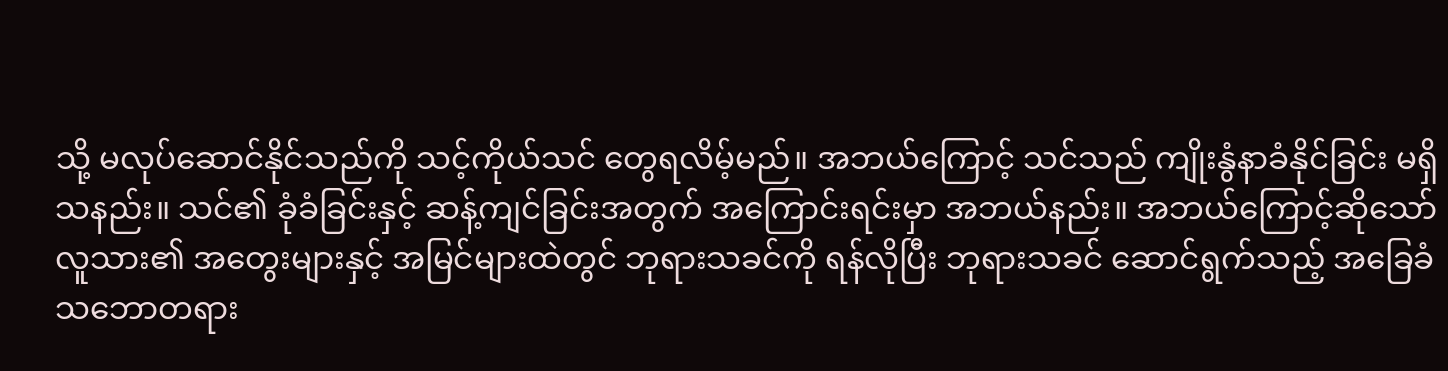သို့ မလုပ်ဆောင်နိုင်သည်ကို သင့်ကိုယ်သင် တွေရလိမ့်မည်။ အဘယ်ကြောင့် သင်သည် ကျိုးနွံနာခံနိုင်ခြင်း မရှိသနည်း။ သင်၏ ခုံခံခြင်းနှင့် ဆန့်ကျင်ခြင်းအတွက် အကြောင်းရင်းမှာ အဘယ်နည်း။ အဘယ်ကြောင့်ဆိုသော် လူသား၏ အတွေးများနှင့် အမြင်များထဲတွင် ဘုရားသခင်ကို ရန်လိုပြီး ဘုရားသခင် ဆောင်ရွက်သည့် အခြေခံသဘောတရား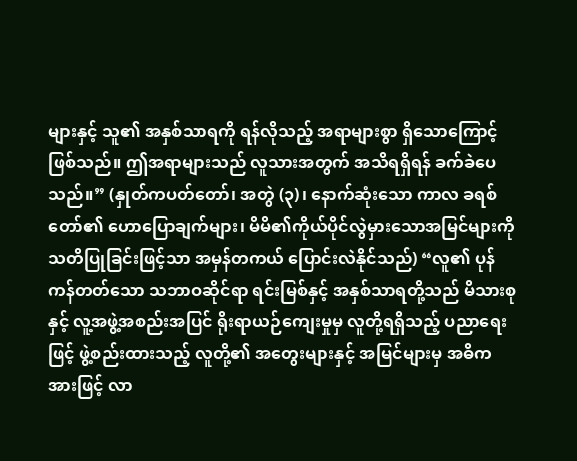များနှင့် သူ၏ အနှစ်သာရကို ရန်လိုသည့် အရာများစွာ ရှိသောကြောင့် ဖြစ်သည်။ ဤအရာများသည် လူသားအတွက် အသိရရှိရန် ခက်ခဲပေသည်။” (နှုတ်ကပတ်တော်၊ အတွဲ (၃)၊ နောက်ဆုံးသော ကာလ ခရစ်တော်၏ ဟောပြောချက်များ၊ မိမိ၏ကိုယ်ပိုင်လွဲမှားသောအမြင်များကို သတိပြုခြင်းဖြင့်သာ အမှန်တကယ် ပြောင်းလဲနိုင်သည်) “လူ၏ ပုန်ကန်တတ်သော သဘာဝဆိုင်ရာ ရင်းမြစ်နှင့် အနှစ်သာရတို့သည် မိသားစုနှင့် လူ့အဖွဲ့အစည်းအပြင် ရိုးရာယဉ်ကျေးမှုမှ လူတို့ရရှိသည့် ပညာရေးဖြင့် ဖွဲ့စည်းထားသည့် လူတို့၏ အတွေးများနှင့် အမြင်များမှ အဓိကအားဖြင့် လာ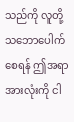သည်ကို လူတို့သဘောပေါက်စေရန် ဤအရာအားလုံးကို ငါ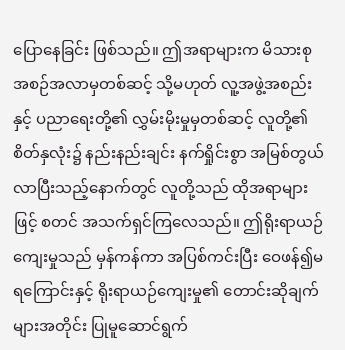ပြောနေခြင်း ဖြစ်သည်။ ဤအရာများက မိသားစု အစဉ်အလာမှတစ်ဆင့် သို့မဟုတ် လူ့အဖွဲ့အစည်းနှင့် ပညာရေးတို့၏ လွှမ်းမိုးမှုမှတစ်ဆင့် လူတို့၏ စိတ်နှလုံး၌ နည်းနည်းချင်း နက်ရှိုင်းစွာ အမြစ်တွယ်လာပြီးသည့်နောက်တွင် လူတို့သည် ထိုအရာများဖြင့် စတင် အသက်ရှင်ကြလေသည်။ ဤရိုးရာယဉ်ကျေးမှုသည် မှန်ကန်ကာ အပြစ်ကင်းပြီး ဝေဖန်၍မရကြောင်းနှင့် ရိုးရာယဉ်ကျေးမှု၏ တောင်းဆိုချက်များအတိုင်း ပြုမူဆောင်ရွက်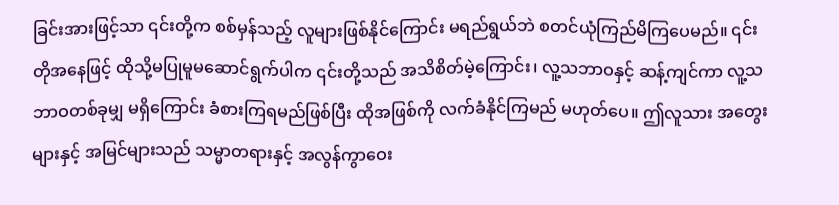ခြင်းအားဖြင့်သာ ၎င်းတို့က စစ်မှန်သည့် လူများဖြစ်နိုင်ကြောင်း မရည်ရွယ်ဘဲ စတင်ယုံကြည်မိကြပေမည်။ ၎င်းတိုအနေဖြင့် ထိုသို့မပြုမူမဆောင်ရွက်ပါက ၎င်းတို့သည် အသိစိတ်မဲ့ကြောင်း၊ လူ့သဘာဝနှင့် ဆန့်ကျင်ကာ လူ့သဘာဝတစ်ခုမျှ မရှိကြောင်း ခံစားကြရမည်ဖြစ်ပြီး ထိုအဖြစ်ကို လက်ခံနိုင်ကြမည် မဟုတ်ပေ။ ဤလူသား အတွေးများနှင့် အမြင်များသည် သမ္မာတရားနှင့် အလွန်ကွာဝေး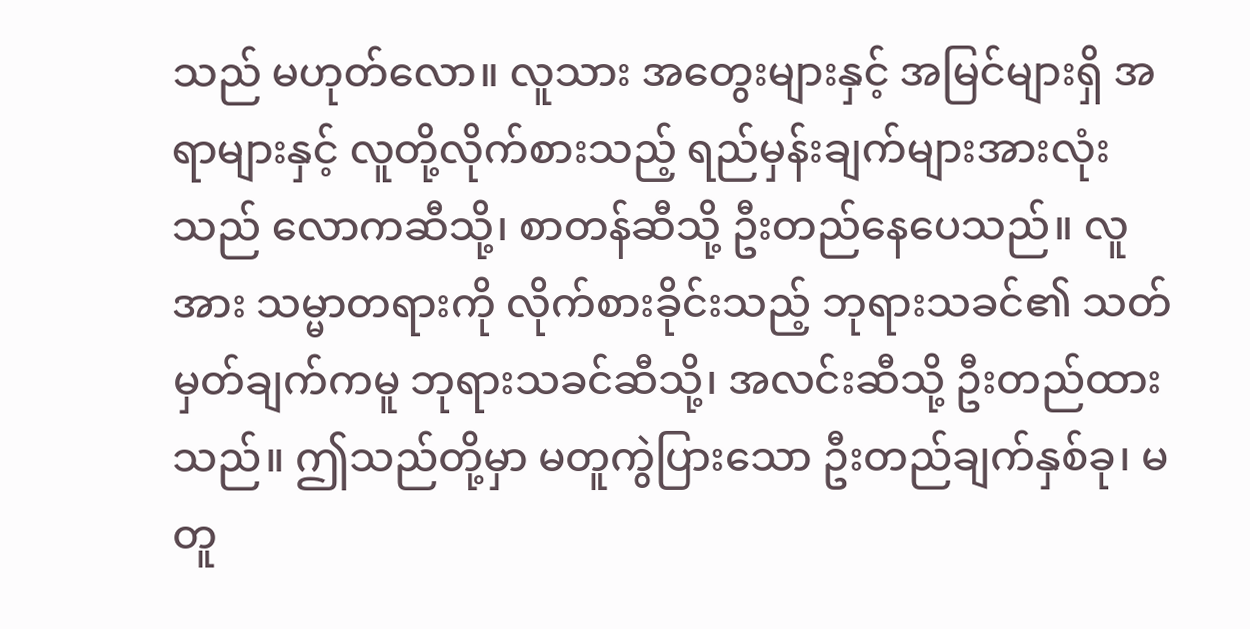သည် မဟုတ်လော။ လူသား အတွေးများနှင့် အမြင်များရှိ အရာများနှင့် လူတို့လိုက်စားသည့် ရည်မှန်းချက်များအားလုံးသည် လောကဆီသို့၊ စာတန်ဆီသို့ ဦးတည်နေပေသည်။ လူအား သမ္မာတရားကို လိုက်စားခိုင်းသည့် ဘုရားသခင်၏ သတ်မှတ်ချက်ကမူ ဘုရားသခင်ဆီသို့၊ အလင်းဆီသို့ ဦးတည်ထားသည်။ ဤသည်တို့မှာ မတူကွဲပြားသော ဦးတည်ချက်နှစ်ခု၊ မတူ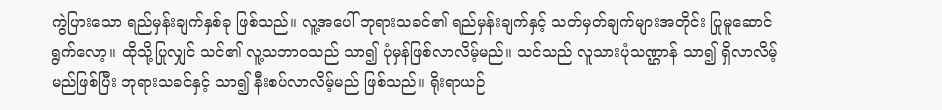ကွဲပြားသော ရည်မှန်းချက်နှစ်ခု ဖြစ်သည်။ လူ့အပေါ် ဘုရားသခင်၏ ရည်မှန်းချက်နှင့် သတ်မှတ်ချက်များအတိုင်း ပြုမူဆောင်ရွက်လော့။ ထိုသို့ပြုလျှင် သင်၏ လူ့သဘာဝသည် သာ၍ ပုံမှန်ဖြစ်လာလိမ့်မည်။ သင်သည် လူသားပုံသဏ္ဌာန် သာ၍ ရှိလာလိမ့်မည်ဖြစ်ပြီး ဘုရားသခင်နှင့် သာ၍ နီးစပ်လာလိမ့်မည် ဖြစ်သည်။ ရိုးရာယဉ်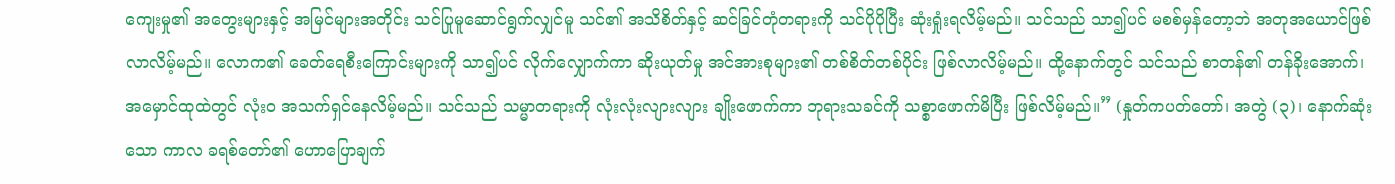ကျေးမှု၏ အတွေးများနှင့် အမြင်များအတိုင်း သင်ပြုမူဆောင်ရွက်လျှင်မူ သင်၏ အသိစိတ်နှင့် ဆင်ခြင်တုံတရားကို သင်ပိုပိုပြီး ဆုံးရှုံးရလိမ့်မည်။ သင်သည် သာ၍ပင် မစစ်မှန်တော့ဘဲ အတုအယောင်ဖြစ်လာလိမ့်မည်။ လောက၏ ခေတ်ရေစီးကြောင်းများကို သာ၍ပင် လိုက်လျှောက်ကာ ဆိုးယုတ်မှု အင်အားစုများ၏ တစ်စိတ်တစ်ပိုင်း ဖြစ်လာလိမ့်မည်။ ထို့နောက်တွင် သင်သည် စာတန်၏ တန်ခိုးအောက်၊ အမှောင်ထုထဲတွင် လုံးဝ အသက်ရှင်နေလိမ့်မည်။ သင်သည် သမ္မာတရားကို လုံးလုံးလျားလျား ချိုးဖောက်ကာ ဘုရားသခင်ကို သစ္စာဖောက်မိပြီး ဖြစ်လိမ့်မည်။” (နှုတ်ကပတ်တော်၊ အတွဲ (၃)၊ နောက်ဆုံးသော ကာလ ခရစ်တော်၏ ဟောပြောချက်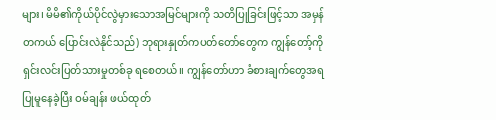များ၊ မိမိ၏ကိုယ်ပိုင်လွဲမှားသောအမြင်များကို သတိပြုခြင်းဖြင့်သာ အမှန်တကယ် ပြောင်းလဲနိုင်သည်) ဘုရားနှုတ်ကပတ်တော်တွေက ကျွန်တော့်ကို ရှင်းလင်းပြတ်သားမှုတစ်ခု ရစေတယ်။ ကျွန်တော်ဟာ ခံစားချက်တွေအရ ပြုမူနေခဲ့ပြီး ဝမ်ချန်း ဖယ်ထုတ်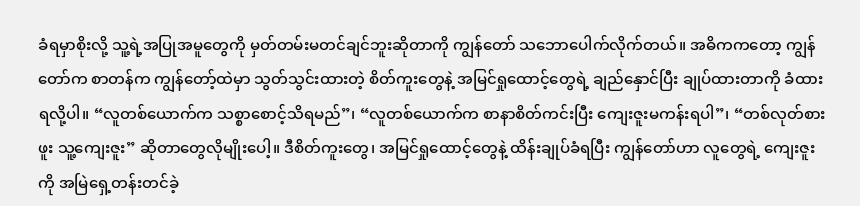ခံရမှာစိုးလို့ သူ့ရဲ့အပြုအမူတွေကို မှတ်တမ်းမတင်ချင်ဘူးဆိုတာကို ကျွန်တော် သဘောပေါက်လိုက်တယ်။ အဓိကကတော့ ကျွန်တော်က စာတန်က ကျွန်တော့်ထဲမှာ သွတ်သွင်းထားတဲ့ စိတ်ကူးတွေနဲ့ အမြင်ရှုထောင့်တွေရဲ့ ချည်နှောင်ပြီး ချုပ်ထားတာကို ခံထားရလို့ပါ။ “လူတစ်ယောက်က သစ္စာစောင့်သိရမည်”၊ “လူတစ်ယောက်က စာနာစိတ်ကင်းပြီး ကျေးဇူးမကန်းရပါ”၊ “တစ်လုတ်စားဖူး သူ့ကျေးဇူး” ဆိုတာတွေလိုမျိုးပေါ့။ ဒီစိတ်ကူးတွေ၊ အမြင်ရှုထောင့်တွေနဲ့ ထိန်းချုပ်ခံရပြီး ကျွန်တော်ဟာ လူတွေရဲ့ ကျေးဇူးကို အမြဲရှေ့တန်းတင်ခဲ့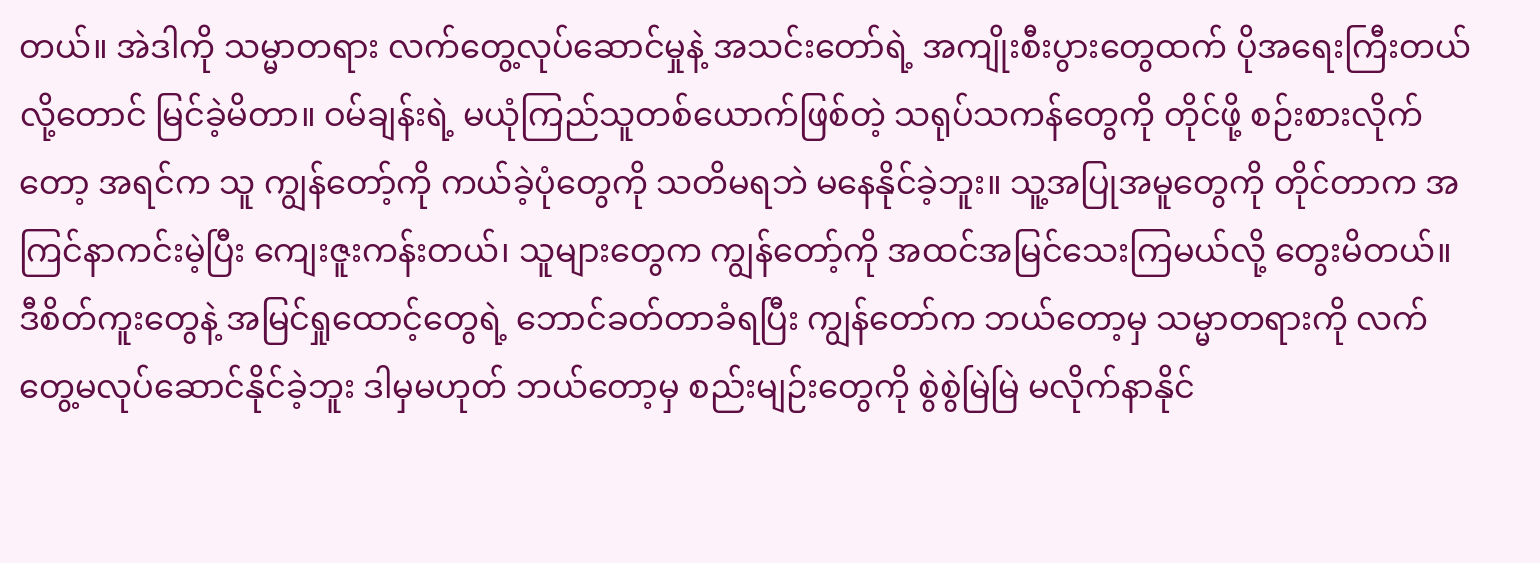တယ်။ အဲဒါကို သမ္မာတရား လက်တွေ့လုပ်ဆောင်မှုနဲ့ အသင်းတော်ရဲ့ အကျိုးစီးပွားတွေထက် ပိုအရေးကြီးတယ်လို့တောင် မြင်ခဲ့မိတာ။ ဝမ်ချန်းရဲ့ မယုံကြည်သူတစ်ယောက်ဖြစ်တဲ့ သရုပ်သကန်တွေကို တိုင်ဖို့ စဉ်းစားလိုက်တော့ အရင်က သူ ကျွန်တော့်ကို ကယ်ခဲ့ပုံတွေကို သတိမရဘဲ မနေနိုင်ခဲ့ဘူး။ သူ့အပြုအမူတွေကို တိုင်တာက အကြင်နာကင်းမဲ့ပြီး ကျေးဇူးကန်းတယ်၊ သူများတွေက ကျွန်တော့်ကို အထင်အမြင်သေးကြမယ်လို့ တွေးမိတယ်။ ဒီစိတ်ကူးတွေနဲ့ အမြင်ရှုထောင့်တွေရဲ့ ဘောင်ခတ်တာခံရပြီး ကျွန်တော်က ဘယ်တော့မှ သမ္မာတရားကို လက်တွေ့မလုပ်ဆောင်နိုင်ခဲ့ဘူး ဒါမှမဟုတ် ဘယ်တော့မှ စည်းမျဉ်းတွေကို စွဲစွဲမြဲမြဲ မလိုက်နာနိုင်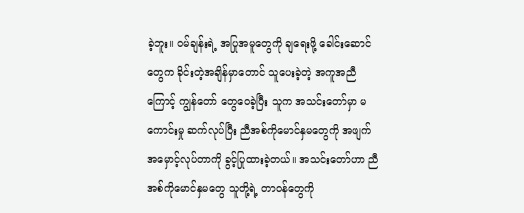ခဲ့ဘူး။ ဝမ်ချန်းရဲ့ အပြုအမူတွေကို ချရေးဖို့ ခေါင်းဆောင်တွေက ခိုင်းတဲ့အချိန်မှာတောင် သူပေးခဲ့တဲ့ အကူအညီကြောင့် ကျွန်တော် တွေဝေခဲ့ပြီး သူက အသင်းတော်မှာ မကောင်းမှု ဆက်လုပ်ပြီး ညီအစ်ကိုမောင်နှမတွေကို အဖျက်အမှောင့်လုပ်တာကို ခွင့်ပြုထားခဲ့တယ်။ အသင်းတော်ဟာ ညီအစ်ကိုမောင်နှမတွေ သူတို့ရဲ့ တာဝန်တွေကို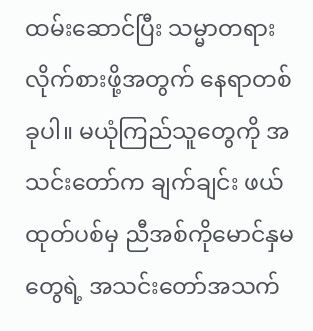ထမ်းဆောင်ပြီး သမ္မာတရားလိုက်စားဖို့အတွက် နေရာတစ်ခုပါ။ မယုံကြည်သူတွေကို အသင်းတော်က ချက်ချင်း ဖယ်ထုတ်ပစ်မှ ညီအစ်ကိုမောင်နှမတွေရဲ့ အသင်းတော်အသက်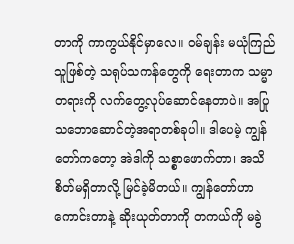တာကို ကာကွယ်နိုင်မှာလေ။ ဝမ်ချန်း မယုံကြည်သူဖြစ်တဲ့ သရုပ်သကန်တွေကို ရေးတာက သမ္မာတရားကို လက်တွေ့လုပ်ဆောင်နေတာပဲ။ အပြုသဘောဆောင်တဲ့အရာတစ်ခုပါ။ ဒါပေမဲ့ ကျွန်တော်ကတော့ အဲဒါကို သစ္စာဖောက်တာ၊ အသိစိတ်မရှိတာလို့ မြင်ခဲ့မိတယ်။ ကျွန်တော်ဟာ ကောင်းတာနဲ့ ဆိုးယုတ်တာကို တကယ်ကို မခွဲ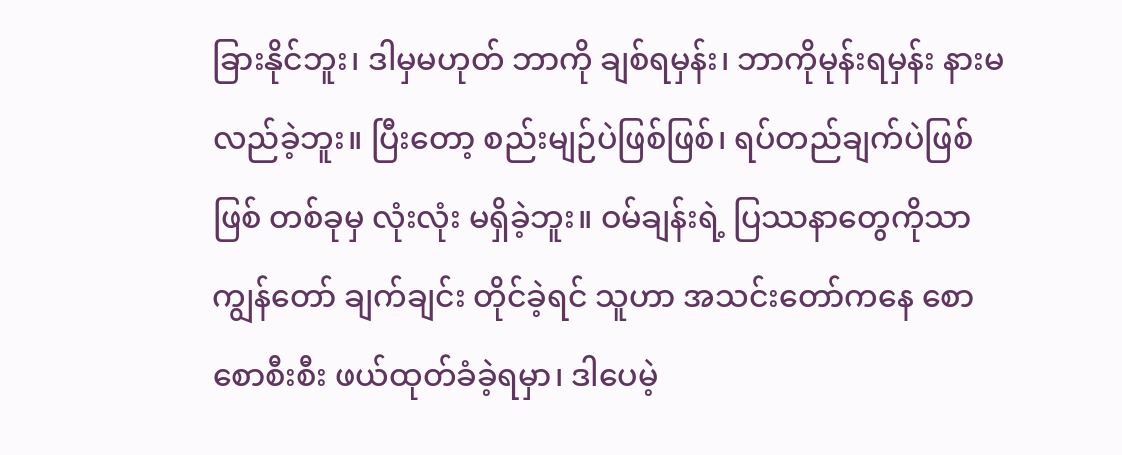ခြားနိုင်ဘူး၊ ဒါမှမဟုတ် ဘာကို ချစ်ရမှန်း၊ ဘာကိုမုန်းရမှန်း နားမလည်ခဲ့ဘူး။ ပြီးတော့ စည်းမျဉ်ပဲဖြစ်ဖြစ်၊ ရပ်တည်ချက်ပဲဖြစ်ဖြစ် တစ်ခုမှ လုံးလုံး မရှိခဲ့ဘူး။ ဝမ်ချန်းရဲ့ ပြဿနာတွေကိုသာ ကျွန်တော် ချက်ချင်း တိုင်ခဲ့ရင် သူဟာ အသင်းတော်ကနေ စောစောစီးစီး ဖယ်ထုတ်ခံခဲ့ရမှာ၊ ဒါပေမဲ့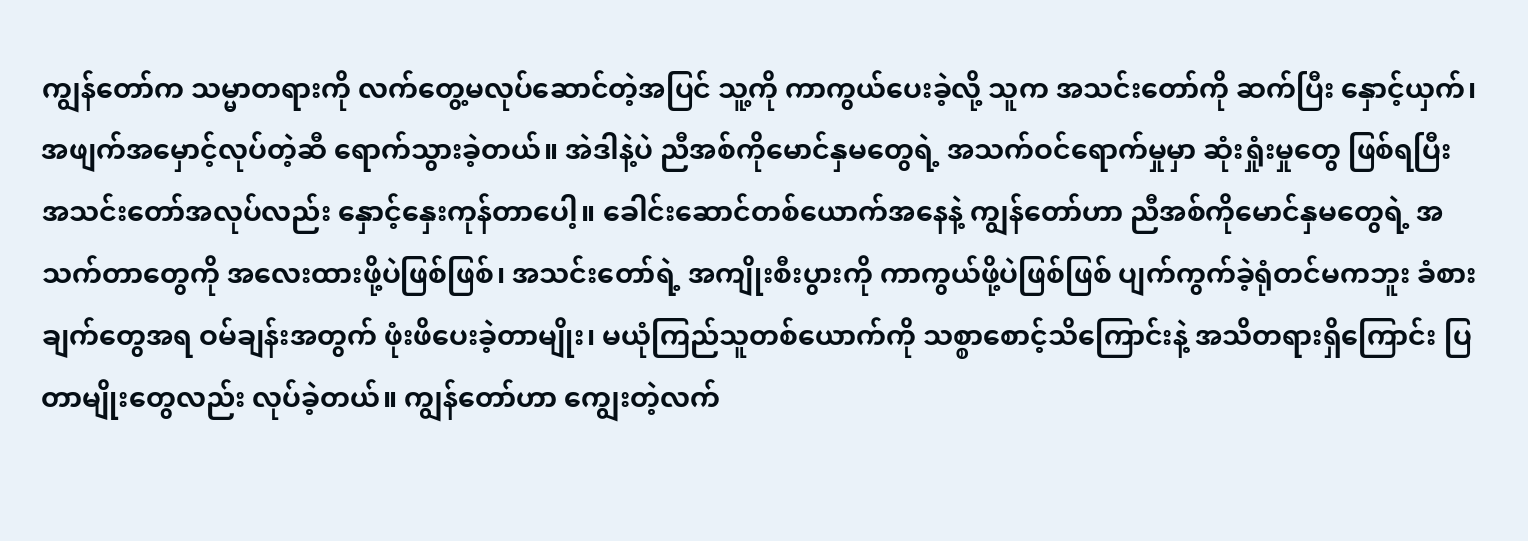ကျွန်တော်က သမ္မာတရားကို လက်တွေ့မလုပ်ဆောင်တဲ့အပြင် သူ့ကို ကာကွယ်ပေးခဲ့လို့ သူက အသင်းတော်ကို ဆက်ပြီး နှောင့်ယှက်၊ အဖျက်အမှောင့်လုပ်တဲ့ဆီ ရောက်သွားခဲ့တယ်။ အဲဒါနဲ့ပဲ ညီအစ်ကိုမောင်နှမတွေရဲ့ အသက်ဝင်ရောက်မှုမှာ ဆုံးရှုံးမှုတွေ ဖြစ်ရပြီး အသင်းတော်အလုပ်လည်း နှောင့်နှေးကုန်တာပေါ့။ ခေါင်းဆောင်တစ်ယောက်အနေနဲ့ ကျွန်တော်ဟာ ညီအစ်ကိုမောင်နှမတွေရဲ့ အသက်တာတွေကို အလေးထားဖို့ပဲဖြစ်ဖြစ်၊ အသင်းတော်ရဲ့ အကျိုးစီးပွားကို ကာကွယ်ဖို့ပဲဖြစ်ဖြစ် ပျက်ကွက်ခဲ့ရုံတင်မကဘူး ခံစားချက်တွေအရ ဝမ်ချန်းအတွက် ဖုံးဖိပေးခဲ့တာမျိုး၊ မယုံကြည်သူတစ်ယောက်ကို သစ္စာစောင့်သိကြောင်းနဲ့ အသိတရားရှိကြောင်း ပြတာမျိုးတွေလည်း လုပ်ခဲ့တယ်။ ကျွန်တော်ဟာ ကျွေးတဲ့လက်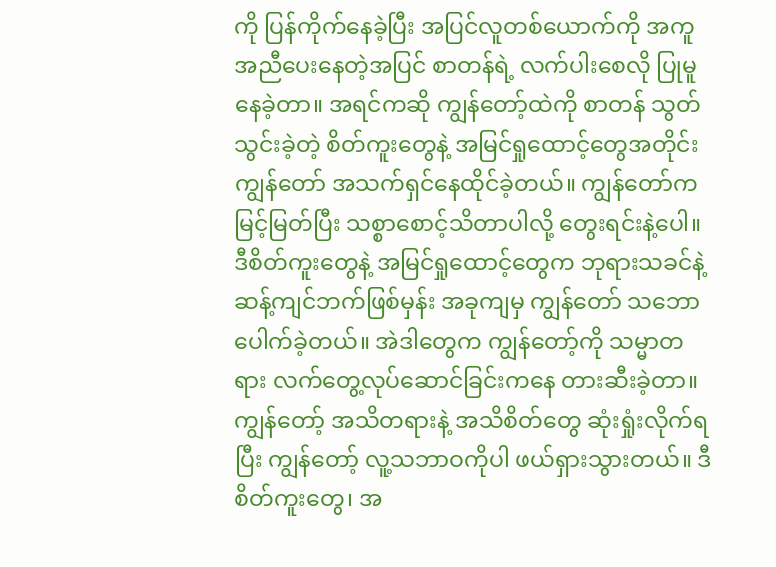ကို ပြန်ကိုက်နေခဲ့ပြီး အပြင်လူတစ်ယောက်ကို အကူအညီပေးနေတဲ့အပြင် စာတန်ရဲ့ လက်ပါးစေလို ပြုမူနေခဲ့တာ။ အရင်ကဆို ကျွန်တော့်ထဲကို စာတန် သွတ်သွင်းခဲ့တဲ့ စိတ်ကူးတွေနဲ့ အမြင်ရှုထောင့်တွေအတိုင်း ကျွန်တော် အသက်ရှင်နေထိုင်ခဲ့တယ်။ ကျွန်တော်က မြင့်မြတ်ပြီး သစ္စာစောင့်သိတာပါလို့ တွေးရင်းနဲ့ပေါ။ ဒီစိတ်ကူးတွေနဲ့ အမြင်ရှုထောင့်တွေက ဘုရားသခင်နဲ့ ဆန့်ကျင်ဘက်ဖြစ်မှန်း အခုကျမှ ကျွန်တော် သဘောပေါက်ခဲ့တယ်။ အဲဒါတွေက ကျွန်တော့်ကို သမ္မာတရား လက်တွေ့လုပ်ဆောင်ခြင်းကနေ တားဆီးခဲ့တာ။ ကျွန်တော့် အသိတရားနဲ့ အသိစိတ်တွေ ဆုံးရှုံးလိုက်ရပြီး ကျွန်တော့် လူ့သဘာဝကိုပါ ဖယ်ရှားသွားတယ်။ ဒီစိတ်ကူးတွေ၊ အ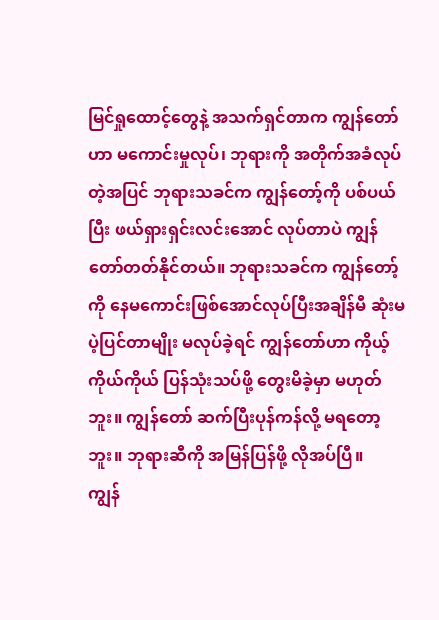မြင်ရှုထောင့်တွေနဲ့ အသက်ရှင်တာက ကျွန်တော်ဟာ မကောင်းမှုလုပ်၊ ဘုရားကို အတိုက်အခံလုပ်တဲ့အပြင် ဘုရားသခင်က ကျွန်တော့်ကို ပစ်ပယ်ပြီး ဖယ်ရှားရှင်းလင်းအောင် လုပ်တာပဲ ကျွန်တော်တတ်နိုင်တယ်။ ဘုရားသခင်က ကျွန်တော့်ကို နေမကောင်းဖြစ်အောင်လုပ်ပြီးအချိန်မီ ဆုံးမပဲ့ပြင်တာမျိုး မလုပ်ခဲ့ရင် ကျွန်တော်ဟာ ကိုယ့်ကိုယ်ကိုယ် ပြန်သုံးသပ်ဖို့ တွေးမိခဲ့မှာ မဟုတ်ဘူး။ ကျွန်တော် ဆက်ပြီးပုန်ကန်လို့ မရတော့ဘူး။ ဘုရားဆီကို အမြန်ပြန်ဖို့ လိုအပ်ပြီ။
ကျွန်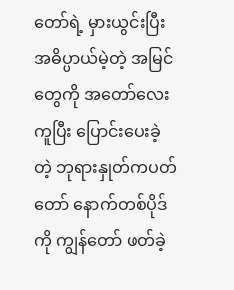တော်ရဲ့ မှားယွင်းပြီး အဓိပ္ပာယ်မဲ့တဲ့ အမြင်တွေကို အတော်လေး ကူပြီး ပြောင်းပေးခဲ့တဲ့ ဘုရားနှုတ်ကပတ်တော် နောက်တစ်ပိုဒ်ကို ကျွန်တော် ဖတ်ခဲ့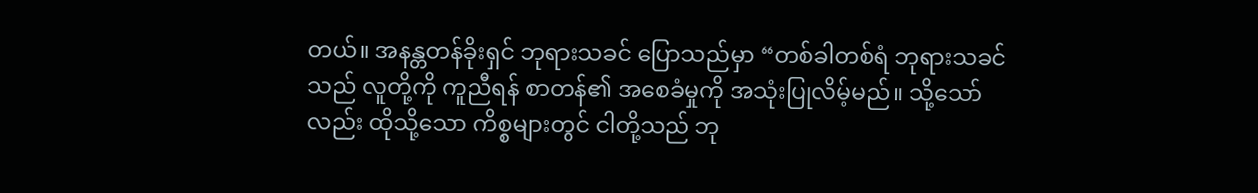တယ်။ အနန္တတန်ခိုးရှင် ဘုရားသခင် ပြောသည်မှာ “တစ်ခါတစ်ရံ ဘုရားသခင်သည် လူတို့ကို ကူညီရန် စာတန်၏ အစေခံမှုကို အသုံးပြုလိမ့်မည်။ သို့သော်လည်း ထိုသို့သော ကိစ္စများတွင် ငါတို့သည် ဘု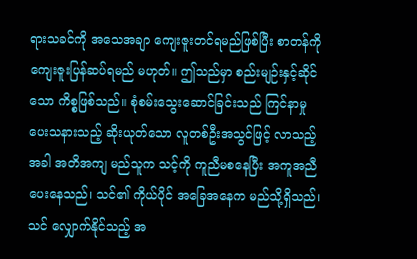ရားသခင်ကို အသေအချာ ကျေးဇူးတင်ရမည်ဖြစ်ပြီး စာတန်ကို ကျေးဇူးပြန်ဆပ်ရမည် မဟုတ်။ ဤသည်မှာ စည်းမျဉ်းနှင့်ဆိုင်သော ကိစ္စဖြစ်သည်။ စုံစမ်းသွေးဆောင်ခြင်းသည် ကြင်နာမှု ပေးသနားသည့် ဆိုးယုတ်သော လူတစ်ဦးအသွင်ဖြင့် လာသည့်အခါ အတိအကျ မည်သူက သင့်ကို ကူညီမစနေပြီး အကူအညီပေးနေသည်၊ သင်၏ ကိုယ်ပိုင် အခြေအနေက မည်သို့ရှိသည်၊ သင် လျှောက်နိုင်သည့် အ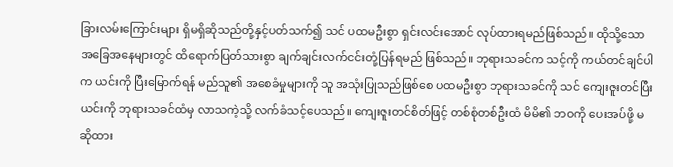ခြားလမ်းကြောင်းများ ရှိမရှိဆိုသည်တို့နှင့်ပတ်သက်၍ သင် ပထမဦးစွာ ရှင်းလင်းအောင် လုပ်ထားရမည်ဖြစ်သည်။ ထိုသို့သော အခြေအနေများတွင် ထိရောက်ပြတ်သားစွာ ချက်ချင်းလက်ငင်းတုံ့ပြန်ရမည် ဖြစ်သည်။ ဘုရားသခင်က သင့်ကို ကယ်တင်ချင်ပါက ယင်းကို ပြီးမြောက်ရန် မည်သူ၏ အစေခံမှုများကို သူ အသုံးပြုသည်ဖြစ်စေ ပထမဦးစွာ ဘုရားသခင်ကို သင် ကျေးဇူးတင်ပြီး ယင်းကို ဘုရားသခင်ထံမှ လာသကဲ့သို့ လက်ခံသင့်ပေသည်။ ကျေးဇူးတင်စိတ်ဖြင့် တစ်စုံတစ်ဦးထံ မိမိ၏ ဘဝကို ပေးအပ်ဖို့ မဆိုထား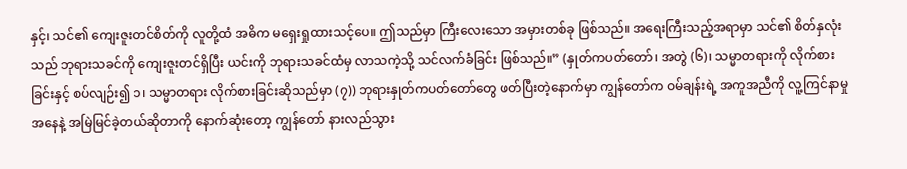နှင့်၊ သင်၏ ကျေးဇူးတင်စိတ်ကို လူတို့ထံ အဓိက မရှေးရှုထားသင့်ပေ။ ဤသည်မှာ ကြီးလေးသော အမှားတစ်ခု ဖြစ်သည်။ အရေးကြီးသည့်အရာမှာ သင်၏ စိတ်နှလုံးသည် ဘုရားသခင်ကို ကျေးဇူးတင်ရှိပြီး ယင်းကို ဘုရားသခင်ထံမှ လာသကဲ့သို့ သင်လက်ခံခြင်း ဖြစ်သည်။” (နှုတ်ကပတ်တော်၊ အတွဲ (၆)၊ သမ္မာတရားကို လိုက်စားခြင်းနှင့် စပ်လျဉ်း၍ ၁၊ သမ္မာတရား လိုက်စားခြင်းဆိုသည်မှာ (၇)) ဘုရားနှုတ်ကပတ်တော်တွေ ဖတ်ပြီးတဲ့နောက်မှာ ကျွန်တော်က ဝမ်ချန်းရဲ့ အကူအညီကို လူ့ကြင်နာမှုအနေနဲ့ အမြဲမြင်ခဲ့တယ်ဆိုတာကို နောက်ဆုံးတော့ ကျွန်တော် နားလည်သွား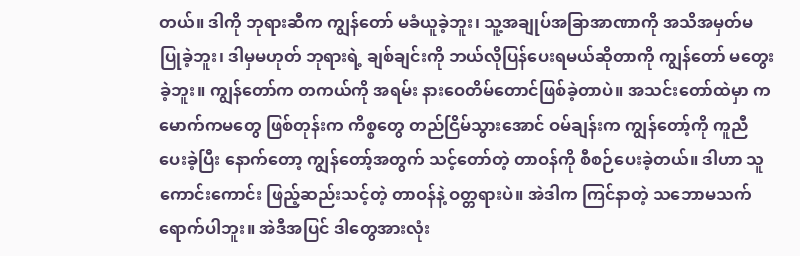တယ်။ ဒါကို ဘုရားဆီက ကျွန်တော် မခံယူခဲ့ဘူး၊ သူ့အချုပ်အခြာအာဏာကို အသိအမှတ်မပြုခဲ့ဘူး၊ ဒါမှမဟုတ် ဘုရားရဲ့ ချစ်ချင်းကို ဘယ်လိုပြန်ပေးရမယ်ဆိုတာကို ကျွန်တော် မတွေးခဲ့ဘူး။ ကျွန်တော်က တကယ်ကို အရမ်း နားဝေတိမ်တောင်ဖြစ်ခဲ့တာပဲ။ အသင်းတော်ထဲမှာ ကမောက်ကမတွေ ဖြစ်တုန်းက ကိစ္စတွေ တည်ငြိမ်သွားအောင် ဝမ်ချန်းက ကျွန်တော့်ကို ကူညီပေးခဲ့ပြီး နောက်တော့ ကျွန်တော့်အတွက် သင့်တော်တဲ့ တာဝန်ကို စီစဉ်ပေးခဲ့တယ်။ ဒါဟာ သူကောင်းကောင်း ဖြည့်ဆည်းသင့်တဲ့ တာဝန်နဲ့ ဝတ္တရားပဲ။ အဲဒါက ကြင်နာတဲ့ သဘောမသက်ရောက်ပါဘူး။ အဲဒီအပြင် ဒါတွေအားလုံး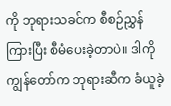ကို ဘုရားသခင်က စီစဉ်ညွှန်ကြားပြီး စီမံပေးခဲ့တာပဲ။ ဒါကို ကျွန်တော်က ဘုရားဆီက ခံယူခဲ့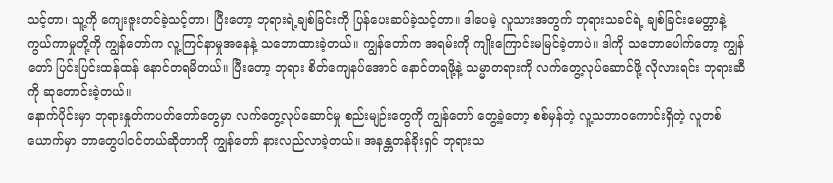သင့်တာ၊ သူ့ကို ကျေးဇူးတင်ခဲ့သင့်တာ၊ ပြီးတော့ ဘုရားရဲ့ချစ်ခြင်းကို ပြန်ပေးဆပ်ခဲ့သင့်တာ။ ဒါပေမဲ့ လူသားအတွက် ဘုရားသခင်ရဲ့ ချစ်ခြင်းမေတ္တာနဲ့ ကွယ်ကာမှုတို့ကို ကျွန်တော်က လူ့ကြင်နာမှုအနေနဲ့ သဘောထားခဲ့တယ်။ ကျွန်တော်က အရမ်းကို ကျိုးကြောင်းမမြင်ခဲ့တာပဲ။ ဒါကို သဘောပေါက်တော့ ကျွန်တော် ပြင်းပြင်းထန်ထန် နောင်တရမိတယ်။ ပြီးတော့ ဘုရား စိတ်ကျေနပ်အောင် နောင်တရဖို့နဲ့ သမ္မာတရားကို လက်တွေ့လုပ်ဆောင်ဖို့ လိုလားရင်း ဘုရားဆီကို ဆုတောင်းခဲ့တယ်။
နောက်ပိုင်းမှာ ဘုရားနှုတ်ကပတ်တော်တွေမှာ လက်တွေ့လုပ်ဆောင်မှု စည်းမျဉ်းတွေကို ကျွန်တော် တွေ့ခဲ့တော့ စစ်မှန်တဲ့ လူ့သဘာဝကောင်းရှိတဲ့ လူတစ်ယောက်မှာ ဘာတွေပါဝင်တယ်ဆိုတာကို ကျွန်တော် နားလည်လာခဲ့တယ်။ အနန္တတန်ခိုးရှင် ဘုရားသ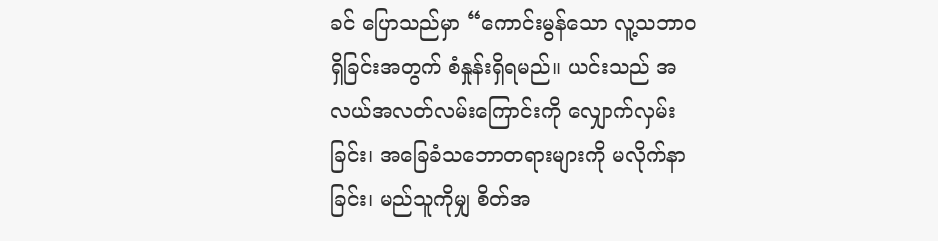ခင် ပြောသည်မှာ “ကောင်းမွန်သော လူ့သဘာဝ ရှိခြင်းအတွက် စံနှုန်းရှိရမည်။ ယင်းသည် အလယ်အလတ်လမ်းကြောင်းကို လျှောက်လှမ်းခြင်း၊ အခြေခံသဘောတရားများကို မလိုက်နာခြင်း၊ မည်သူကိုမျှ စိတ်အ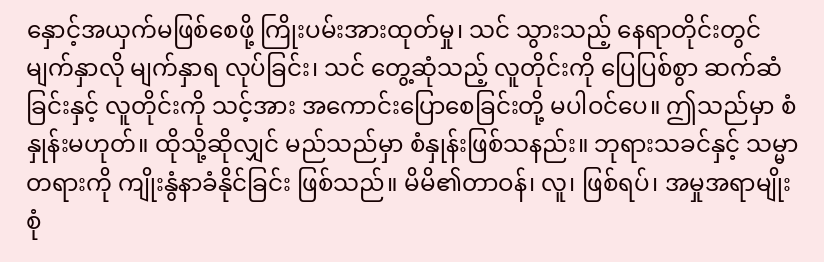နှောင့်အယှက်မဖြစ်စေဖို့ ကြိုးပမ်းအားထုတ်မှု၊ သင် သွားသည့် နေရာတိုင်းတွင် မျက်နှာလို မျက်နှာရ လုပ်ခြင်း၊ သင် တွေ့ဆုံသည့် လူတိုင်းကို ပြေပြစ်စွာ ဆက်ဆံခြင်းနှင့် လူတိုင်းကို သင့်အား အကောင်းပြောစေခြင်းတို့ မပါဝင်ပေ။ ဤသည်မှာ စံနှုန်းမဟုတ်။ ထိုသို့ဆိုလျှင် မည်သည်မှာ စံနှုန်းဖြစ်သနည်း။ ဘုရားသခင်နှင့် သမ္မာတရားကို ကျိုးနွံနာခံနိုင်ခြင်း ဖြစ်သည်။ မိမိ၏တာဝန်၊ လူ၊ ဖြစ်ရပ်၊ အမှုအရာမျိုးစုံ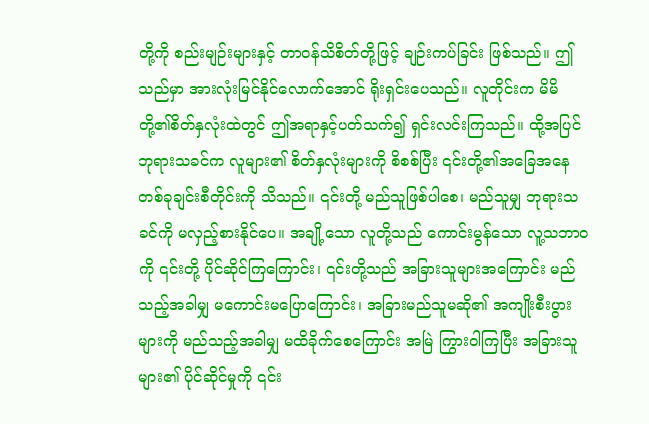တို့ကို စည်းမျဉ်းများနှင့် တာဝန်သိစိတ်တို့ဖြင့် ချဉ်းကပ်ခြင်း ဖြစ်သည်။ ဤသည်မှာ အားလုံးမြင်နိုင်လောက်အောင် ရိုးရှင်းပေသည်။ လူတိုင်းက မိမိတို့၏စိတ်နှလုံးထဲတွင် ဤအရာနှင့်ပတ်သက်၍ ရှင်းလင်းကြသည်။ ထို့အပြင် ဘုရားသခင်က လူများ၏ စိတ်နှလုံးများကို စိစစ်ပြီး ၎င်းတို့၏အခြေအနေ တစ်ခုချင်းစီတိုင်းကို သိသည်။ ၎င်းတို့ မည်သူဖြစ်ပါစေ၊ မည်သူမျှ ဘုရားသခင်ကို မလှည့်စားနိုင်ပေ။ အချို့သော လူတို့သည် ကောင်းမွန်သော လူ့သဘာဝကို ၎င်းတို့ ပိုင်ဆိုင်ကြကြောင်း၊ ၎င်းတို့သည် အခြားသူများအကြောင်း မည်သည့်အခါမျှ မကောင်းမပြောကြောင်း၊ အခြားမည်သူမဆို၏ အကျိုးစီးပွားများကို မည်သည့်အခါမျှ မထိခိုက်စေကြောင်း အမြဲ ကြွားဝါကြပြီး အခြားသူများ၏ ပိုင်ဆိုင်မှုကို ၎င်း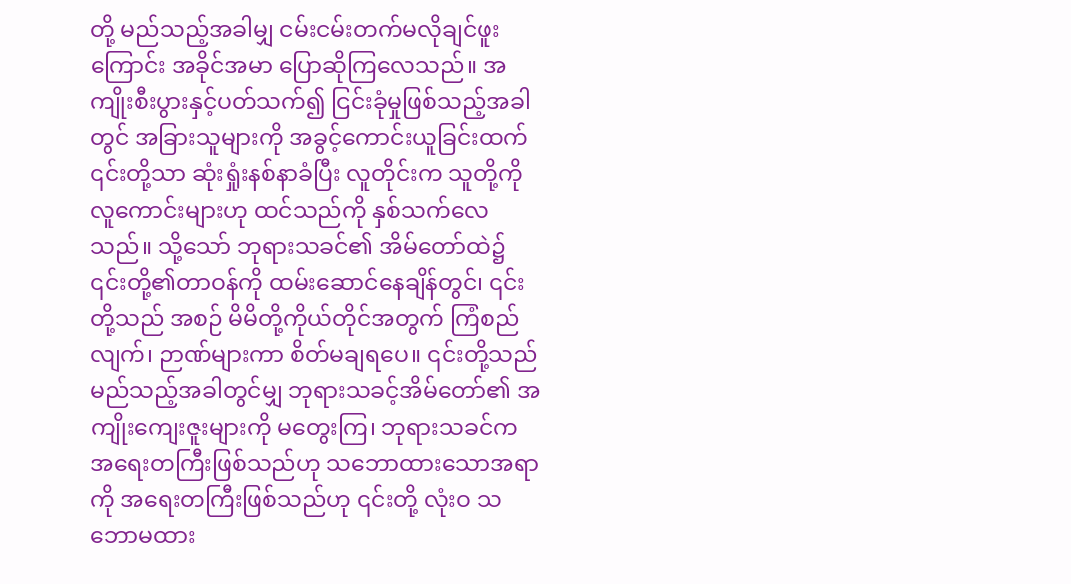တို့ မည်သည့်အခါမျှ ငမ်းငမ်းတက်မလိုချင်ဖူးကြောင်း အခိုင်အမာ ပြောဆိုကြလေသည်။ အကျိုးစီးပွားနှင့်ပတ်သက်၍ ငြင်းခုံမှုဖြစ်သည့်အခါတွင် အခြားသူများကို အခွင့်ကောင်းယူခြင်းထက် ၎င်းတို့သာ ဆုံးရှုံးနစ်နာခံပြီး လူတိုင်းက သူတို့ကို လူကောင်းများဟု ထင်သည်ကို နှစ်သက်လေသည်။ သို့သော် ဘုရားသခင်၏ အိမ်တော်ထဲ၌ ၎င်းတို့၏တာဝန်ကို ထမ်းဆောင်နေချိန်တွင်၊ ၎င်းတို့သည် အစဉ် မိမိတို့ကိုယ်တိုင်အတွက် ကြံစည်လျက်၊ ဉာဏ်များကာ စိတ်မချရပေ။ ၎င်းတို့သည် မည်သည့်အခါတွင်မျှ ဘုရားသခင့်အိမ်တော်၏ အကျိုးကျေးဇူးများကို မတွေးကြ၊ ဘုရားသခင်က အရေးတကြီးဖြစ်သည်ဟု သဘောထားသောအရာကို အရေးတကြီးဖြစ်သည်ဟု ၎င်းတို့ လုံးဝ သဘောမထား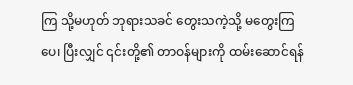ကြ သို့မဟုတ် ဘုရားသခင် တွေးသကဲ့သို့ မတွေးကြပေ၊ ပြီးလျှင် ၎င်းတို့၏ တာဝန်များကို ထမ်းဆောင်ရန်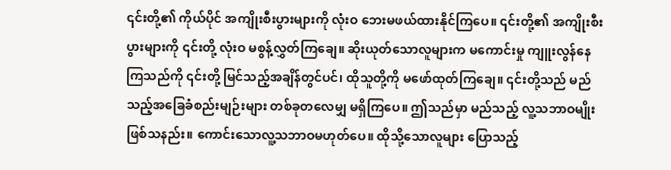၎င်းတို့၏ ကိုယ်ပိုင် အကျိုးစီးပွားများကို လုံးဝ ဘေးမဖယ်ထားနိုင်ကြပေ။ ၎င်းတို့၏ အကျိုးစီးပွားများကို ၎င်းတို့ လုံးဝ မစွန့်လွှတ်ကြချေ။ ဆိုးယုတ်သောလူများက မကောင်းမှု ကျူးလွန်နေကြသည်ကို ၎င်းတို့ မြင်သည့်အချိန်တွင်ပင်၊ ထိုသူတို့ကို မဖော်ထုတ်ကြချေ။ ၎င်းတို့သည် မည်သည့်အခြေခံစည်းမျဉ်းများ တစ်ခုတလေမျှ မရှိကြပေ။ ဤသည်မှာ မည်သည့် လူ့သဘာဝမျိုးဖြစ်သနည်း။ ကောင်းသောလူ့သဘာဝမဟုတ်ပေ။ ထိုသို့သောလူများ ပြောသည့်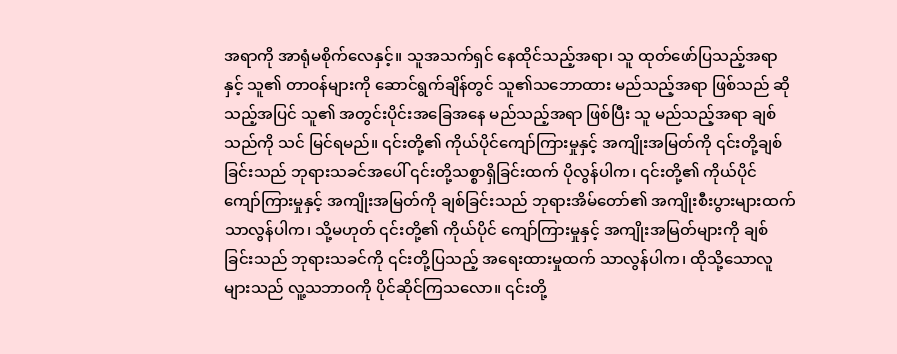အရာကို အာရုံမစိုက်လေနှင့်။ သူအသက်ရှင် နေထိုင်သည့်အရာ၊ သူ ထုတ်ဖော်ပြသည့်အရာနှင့် သူ၏ တာဝန်များကို ဆောင်ရွက်ချိန်တွင် သူ၏သဘောထား မည်သည့်အရာ ဖြစ်သည် ဆိုသည့်အပြင် သူ၏ အတွင်းပိုင်းအခြေအနေ မည်သည့်အရာ ဖြစ်ပြီး သူ မည်သည့်အရာ ချစ်သည်ကို သင် မြင်ရမည်။ ၎င်းတို့၏ ကိုယ်ပိုင်ကျော်ကြားမှုနှင့် အကျိုးအမြတ်ကို ၎င်းတို့ချစ်ခြင်းသည် ဘုရားသခင်အပေါ် ၎င်းတို့သစ္စာရှိခြင်းထက် ပိုလွန်ပါက၊ ၎င်းတို့၏ ကိုယ်ပိုင် ကျော်ကြားမှုနှင့် အကျိုးအမြတ်ကို ချစ်ခြင်းသည် ဘုရားအိမ်တော်၏ အကျိုးစီးပွားများထက် သာလွန်ပါက၊ သို့မဟုတ် ၎င်းတို့၏ ကိုယ်ပိုင် ကျော်ကြားမှုနှင့် အကျိုးအမြတ်များကို ချစ်ခြင်းသည် ဘုရားသခင်ကို ၎င်းတို့ပြသည့် အရေးထားမှုထက် သာလွန်ပါက၊ ထိုသို့သောလူများသည် လူ့သဘာဝကို ပိုင်ဆိုင်ကြသလော။ ၎င်းတို့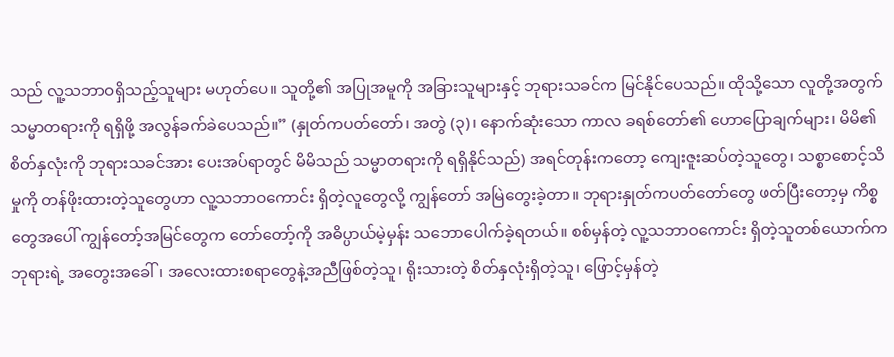သည် လူ့သဘာဝရှိသည့်သူများ မဟုတ်ပေ။ သူတို့၏ အပြုအမူကို အခြားသူများနှင့် ဘုရားသခင်က မြင်နိုင်ပေသည်။ ထိုသို့သော လူတို့အတွက် သမ္မာတရားကို ရရှိဖို့ အလွန်ခက်ခဲပေသည်။” (နှုတ်ကပတ်တော်၊ အတွဲ (၃)၊ နောက်ဆုံးသော ကာလ ခရစ်တော်၏ ဟောပြောချက်များ၊ မိမိ၏ စိတ်နှလုံးကို ဘုရားသခင်အား ပေးအပ်ရာတွင် မိမိသည် သမ္မာတရားကို ရရှိနိုင်သည်) အရင်တုန်းကတော့ ကျေးဇူးဆပ်တဲ့သူတွေ၊ သစ္စာစောင့်သိမှုကို တန်ဖိုးထားတဲ့သူတွေဟာ လူ့သဘာဝကောင်း ရှိတဲ့လူတွေလို့ ကျွန်တော် အမြဲတွေးခဲ့တာ။ ဘုရားနှုတ်ကပတ်တော်တွေ ဖတ်ပြီးတော့မှ ကိစ္စတွေအပေါ် ကျွန်တော့်အမြင်တွေက တော်တော့်ကို အဓိပ္ပာယ်မဲ့မှန်း သဘောပေါက်ခဲ့ရတယ်။ စစ်မှန်တဲ့ လူ့သဘာဝကောင်း ရှိတဲ့သူတစ်ယောက်က ဘုရားရဲ့ အတွေးအခေါ်၊ အလေးထားစရာတွေနဲ့အညီဖြစ်တဲ့သူ၊ ရိုးသားတဲ့ စိတ်နှလုံးရှိတဲ့သူ၊ ဖြောင့်မှန်တဲ့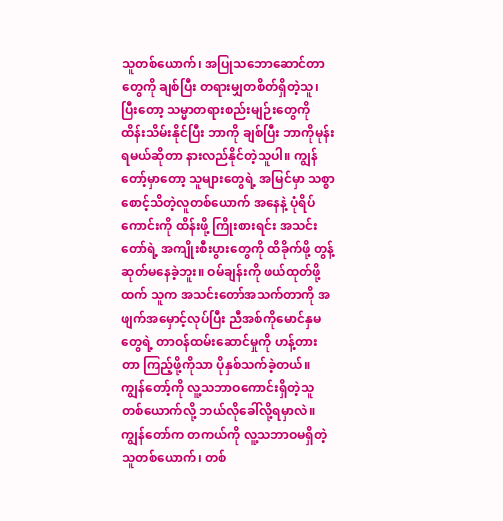သူတစ်ယောက်၊ အပြုသဘောဆောင်တာတွေကို ချစ်ပြီး တရားမျှတစိတ်ရှိတဲ့သူ၊ ပြီးတော့ သမ္မာတရားစည်းမျဉ်းတွေကို ထိန်းသိမ်းနိုင်ပြီး ဘာကို ချစ်ပြီး ဘာကိုမုန်းရမယ်ဆိုတာ နားလည်နိုင်တဲ့သူပါ။ ကျွန်တော့်မှာတော့ သူများတွေရဲ့ အမြင်မှာ သစ္စာစောင့်သိတဲ့လူတစ်ယောက် အနေနဲ့ ပုံရိပ်ကောင်းကို ထိန်းဖို့ ကြိုးစားရင်း အသင်းတော်ရဲ့ အကျိုးစီးပွားတွေကို ထိခိုက်ဖို့ တွန့်ဆုတ်မနေခဲ့ဘူး။ ဝမ်ချန်းကို ဖယ်ထုတ်ဖို့ထက် သူက အသင်းတော်အသက်တာကို အဖျက်အမှောင့်လုပ်ပြီး ညီအစ်ကိုမောင်နှမတွေရဲ့ တာဝန်ထမ်းဆောင်မှုကို ဟန့်တားတာ ကြည့်ဖို့ကိုသာ ပိုနှစ်သက်ခဲ့တယ်။ ကျွန်တော့်ကို လူ့သဘာဝကောင်းရှိတဲ့သူတစ်ယောက်လို့ ဘယ်လိုခေါ်လို့ရမှာလဲ။ ကျွန်တော်က တကယ်ကို လူ့သဘာဝမရှိတဲ့ သူတစ်ယောက်၊ တစ်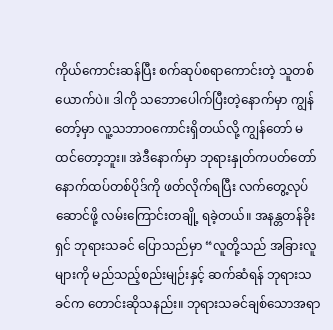ကိုယ်ကောင်းဆန်ပြီး စက်ဆုပ်စရာကောင်းတဲ့ သူတစ်ယောက်ပဲ။ ဒါကို သဘောပေါက်ပြီးတဲ့နောက်မှာ ကျွန်တော့်မှာ လူ့သဘာဝကောင်းရှိတယ်လို့ ကျွန်တော် မထင်တော့ဘူး။ အဲဒီနောက်မှာ ဘုရားနှုတ်ကပတ်တော် နောက်ထပ်တစ်ပိုဒ်ကို ဖတ်လိုက်ရပြီး လက်တွေ့လုပ်ဆောင်ဖို့ လမ်းကြောင်းတချို့ ရခဲ့တယ်။ အနန္တတန်ခိုးရှင် ဘုရားသခင် ပြောသည်မှာ “လူတို့သည် အခြားလူများကို မည်သည့်စည်းမျဉ်းနှင့် ဆက်ဆံရန် ဘုရားသခင်က တောင်းဆိုသနည်း။ ဘုရားသခင်ချစ်သောအရာ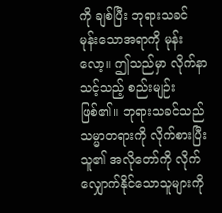ကို ချစ်ပြီး ဘုရားသခင် မုန်းသောအရာကို မုန်းလော့။ ဤသည်မှာ လိုက်နာသင့်သည့် စည်းမျဉ်းဖြစ်၏။ ဘုရားသခင်သည် သမ္မာတရားကို လိုက်စားပြီး သူ၏ အလိုတော်ကို လိုက်လျှောက်နိုင်သောသူများကို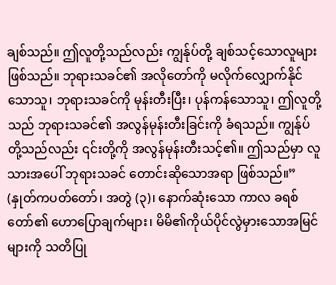ချစ်သည်။ ဤလူတို့သည်လည်း ကျွန်ုပ်တို့ ချစ်သင့်သောလူများဖြစ်သည်။ ဘုရားသခင်၏ အလိုတော်ကို မလိုက်လျှောက်နိုင်သောသူ၊ ဘုရားသခင်ကို မုန်းတီးပြီး၊ ပုန်ကန်သောသူ၊ ဤလူတို့သည် ဘုရားသခင်၏ အလွန်မုန်းတီးခြင်းကို ခံရသည်။ ကျွန်ုပ်တို့သည်လည်း ၎င်းတို့ကို အလွန်မုန်းတီးသင့်၏။ ဤသည်မှာ လူသားအပေါ် ဘုရားသခင် တောင်းဆိုသောအရာ ဖြစ်သည်။” (နှုတ်ကပတ်တော်၊ အတွဲ (၃)၊ နောက်ဆုံးသော ကာလ ခရစ်တော်၏ ဟောပြောချက်များ၊ မိမိ၏ကိုယ်ပိုင်လွဲမှားသောအမြင်များကို သတိပြု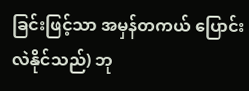ခြင်းဖြင့်သာ အမှန်တကယ် ပြောင်းလဲနိုင်သည်) ဘု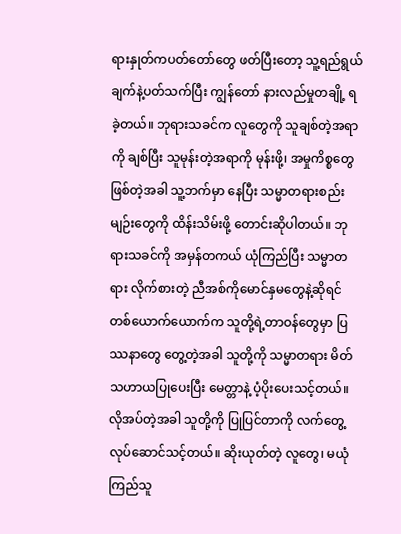ရားနှုတ်ကပတ်တော်တွေ ဖတ်ပြီးတော့ သူ့ရည်ရွယ်ချက်နဲ့ပတ်သက်ပြီး ကျွန်တော် နားလည်မှုတချို့ ရခဲ့တယ်။ ဘုရားသခင်က လူတွေကို သူချစ်တဲ့အရာကို ချစ်ပြီး သူမုန်းတဲ့အရာကို မုန်းဖို့၊ အမှုကိစ္စတွေဖြစ်တဲ့အခါ သူ့ဘက်မှာ နေပြီး သမ္မာတရားစည်းမျဉ်းတွေကို ထိန်းသိမ်းဖို့ တောင်းဆိုပါတယ်။ ဘုရားသခင်ကို အမှန်တကယ် ယုံကြည်ပြီး သမ္မာတရား လိုက်စားတဲ့ ညီအစ်ကိုမောင်နှမတွေနဲ့ဆိုရင် တစ်ယောက်ယောက်က သူတို့ရဲ့တာဝန်တွေမှာ ပြဿနာတွေ တွေ့တဲ့အခါ သူတို့ကို သမ္မာတရား မိတ်သဟာယပြုပေးပြီး မေတ္တာနဲ့ ပံ့ပိုးပေးသင့်တယ်။ လိုအပ်တဲ့အခါ သူတို့ကို ပြုပြင်တာကို လက်တွေ့လုပ်ဆောင်သင့်တယ်။ ဆိုးယုတ်တဲ့ လူတွေ၊ မယုံကြည်သူ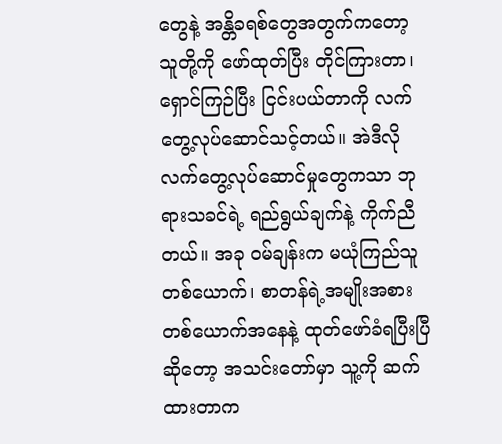တွေနဲ့ အန္တိခရစ်တွေအတွက်ကတော့ သူတို့ကို ဖော်ထုတ်ပြီး တိုင်ကြားတာ၊ ရှောင်ကြဉ်ပြီး ငြင်းပယ်တာကို လက်တွေ့လုပ်ဆောင်သင့်တယ်။ အဲဒီလို လက်တွေ့လုပ်ဆောင်မှုတွေကသာ ဘုရားသခင်ရဲ့ ရည်ရွယ်ချက်နဲ့ ကိုက်ညီတယ်။ အခု ဝမ်ချန်းက မယုံကြည်သူတစ်ယောက်၊ စာတန်ရဲ့အမျိုးအစားတစ်ယောက်အနေနဲ့ ထုတ်ဖော်ခံရပြီးပြီဆိုတော့ အသင်းတော်မှာ သူ့ကို ဆက်ထားတာက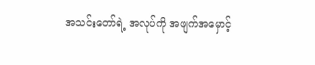အသင်းတော်ရဲ့ အလုပ်ကို အဖျက်အမှောင့်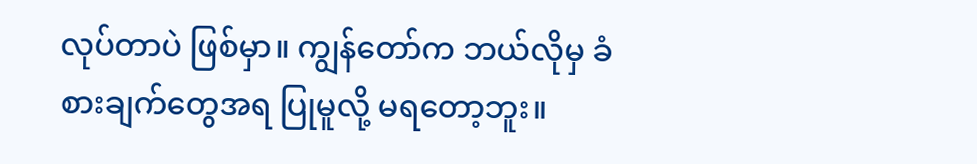လုပ်တာပဲ ဖြစ်မှာ။ ကျွန်တော်က ဘယ်လိုမှ ခံစားချက်တွေအရ ပြုမူလို့ မရတော့ဘူး။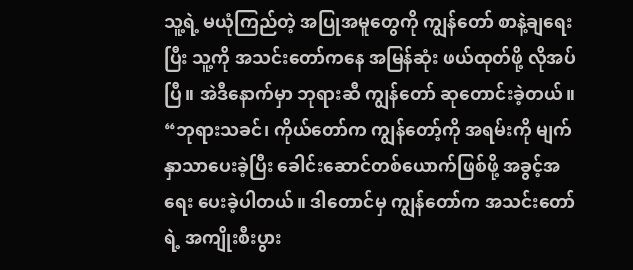သူ့ရဲ့ မယုံကြည်တဲ့ အပြုအမူတွေကို ကျွန်တော် စာနဲ့ချရေးပြီး သူ့ကို အသင်းတော်ကနေ အမြန်ဆုံး ဖယ်ထုတ်ဖို့ လိုအပ်ပြီ။ အဲဒီနောက်မှာ ဘုရားဆီ ကျွန်တော် ဆုတောင်းခဲ့တယ်။ “ဘုရားသခင်၊ ကိုယ်တော်က ကျွန်တော့်ကို အရမ်းကို မျက်နှာသာပေးခဲ့ပြီး ခေါင်းဆောင်တစ်ယောက်ဖြစ်ဖို့ အခွင့်အရေး ပေးခဲ့ပါတယ်။ ဒါတောင်မှ ကျွန်တော်က အသင်းတော်ရဲ့ အကျိုးစီးပွား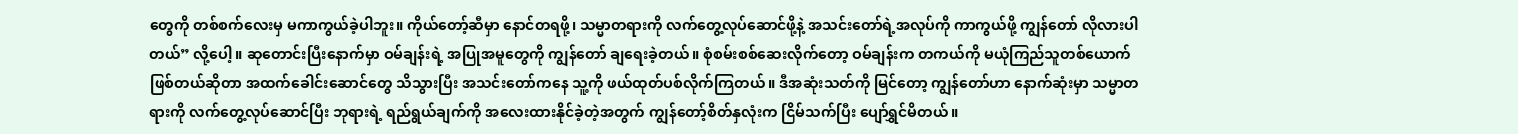တွေကို တစ်စက်လေးမှ မကာကွယ်ခဲ့ပါဘူး။ ကိုယ်တော့်ဆီမှာ နောင်တရဖို့၊ သမ္မာတရားကို လက်တွေ့လုပ်ဆောင်ဖို့နဲ့ အသင်းတော်ရဲ့အလုပ်ကို ကာကွယ်ဖို့ ကျွန်တော် လိုလားပါတယ်” လို့ပေါ့။ ဆုတောင်းပြီးနောက်မှာ ဝမ်ချန်းရဲ့ အပြုအမူတွေကို ကျွန်တော် ချရေးခဲ့တယ်။ စုံစမ်းစစ်ဆေးလိုက်တော့ ဝမ်ချန်းက တကယ်ကို မယုံကြည်သူတစ်ယောက်ဖြစ်တယ်ဆိုတာ အထက်ခေါင်းဆောင်တွေ သိသွားပြီး အသင်းတော်ကနေ သူ့ကို ဖယ်ထုတ်ပစ်လိုက်ကြတယ်။ ဒီအဆုံးသတ်ကို မြင်တော့ ကျွန်တော်ဟာ နောက်ဆုံးမှာ သမ္မာတရားကို လက်တွေ့လုပ်ဆောင်ပြီး ဘုရားရဲ့ ရည်ရွယ်ချက်ကို အလေးထားနိုင်ခဲ့တဲ့အတွက် ကျွန်တော့်စိတ်နှလုံးက ငြိမ်သက်ပြီး ပျော်ရွှင်မိတယ်။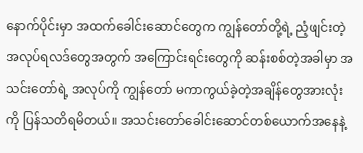နောက်ပိုင်းမှာ အထက်ခေါင်းဆောင်တွေက ကျွန်တော်တို့ရဲ့ ညံ့ဖျင်းတဲ့ အလုပ်ရလဒ်တွေအတွက် အကြောင်းရင်းတွေကို ဆန်းစစ်တဲ့အခါမှာ အသင်းတော်ရဲ့ အလုပ်ကို ကျွန်တော် မကာကွယ်ခဲ့တဲ့အချိန်တွေအားလုံးကို ပြန်သတိရမိတယ်။ အသင်းတော်ခေါင်းဆောင်တစ်ယောက်အနေနဲ့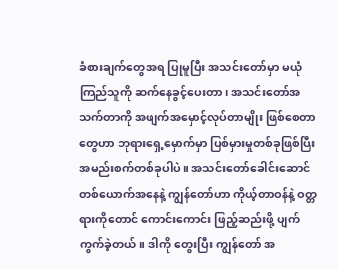ခံစားချက်တွေအရ ပြုမူပြီး အသင်းတော်မှာ မယုံကြည်သူကို ဆက်နေခွင့်ပေးတာ၊ အသင်းတော်အသက်တာကို အဖျက်အမှောင့်လုပ်တာမျိုး ဖြစ်စေတာတွေဟာ ဘုရားရှေ့မှောက်မှာ ပြစ်မှားမှုတစ်ခုဖြစ်ပြီး အမည်းစက်တစ်ခုပါပဲ။ အသင်းတော်ခေါင်းဆောင်တစ်ယောက်အနေနဲ့ ကျွန်တော်ဟာ ကိုယ့်တာဝန်နဲ့ ဝတ္တရားကိုတောင် ကောင်းကောင်း ဖြည့်ဆည်းဖို့ ပျက်ကွက်ခဲ့တယ်။ ဒါကို တွေးပြီး ကျွန်တော် အ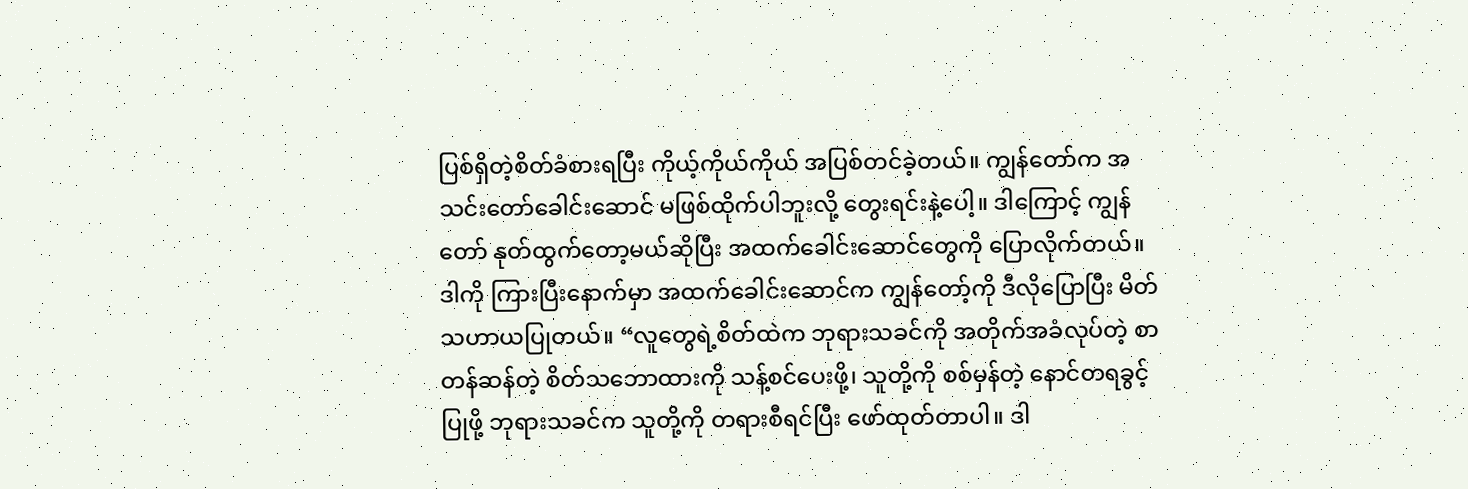ပြစ်ရှိတဲ့စိတ်ခံစားရပြီး ကိုယ့်ကိုယ်ကိုယ် အပြစ်တင်ခဲ့တယ်။ ကျွန်တော်က အသင်းတော်ခေါင်းဆောင် မဖြစ်ထိုက်ပါဘူးလို့ တွေးရင်းနဲ့ပေါ့။ ဒါကြောင့် ကျွန်တော် နုတ်ထွက်တော့မယ်ဆိုပြီး အထက်ခေါင်းဆောင်တွေကို ပြောလိုက်တယ်။ ဒါကို ကြားပြီးနောက်မှာ အထက်ခေါင်းဆောင်က ကျွန်တော့်ကို ဒီလိုပြောပြီး မိတ်သဟာယပြုတယ်။ “လူတွေရဲ့စိတ်ထဲက ဘုရားသခင်ကို အတိုက်အခံလုပ်တဲ့ စာတန်ဆန်တဲ့ စိတ်သဘောထားကို သန့်စင်ပေးဖို့၊ သူတို့ကို စစ်မှန်တဲ့ နောင်တရခွင့်ပြုဖို့ ဘုရားသခင်က သူတို့ကို တရားစီရင်ပြီး ဖော်ထုတ်တာပါ။ ဒါ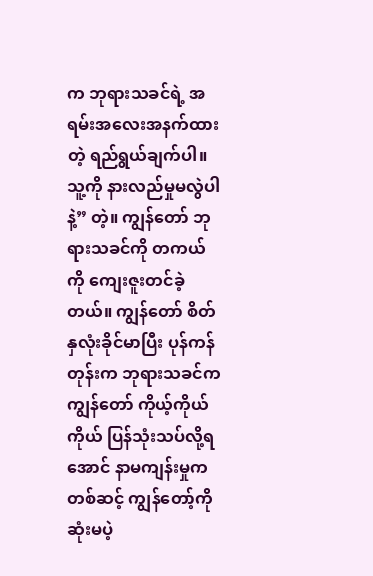က ဘုရားသခင်ရဲ့ အရမ်းအလေးအနက်ထားတဲ့ ရည်ရွယ်ချက်ပါ။ သူ့ကို နားလည်မှုမလွဲပါနဲ့” တဲ့။ ကျွန်တော် ဘုရားသခင်ကို တကယ်ကို ကျေးဇူးတင်ခဲ့တယ်။ ကျွန်တော် စိတ်နှလုံးခိုင်မာပြီး ပုန်ကန်တုန်းက ဘုရားသခင်က ကျွန်တော် ကိုယ့်ကိုယ်ကိုယ် ပြန်သုံးသပ်လို့ရအောင် နာမကျန်းမှုကတစ်ဆင့် ကျွန်တော့်ကို ဆုံးမပဲ့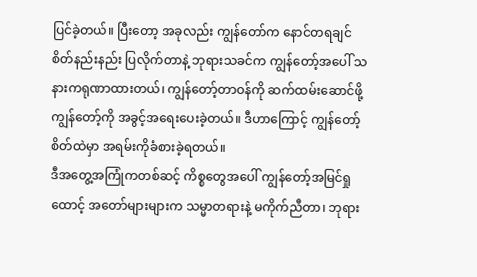ပြင်ခဲ့တယ်။ ပြီးတော့ အခုလည်း ကျွန်တော်က နောင်တရချင်စိတ်နည်းနည်း ပြလိုက်တာနဲ့ ဘုရားသခင်က ကျွန်တော့်အပေါ် သနားကရုဏာထားတယ်၊ ကျွန်တော့်တာဝန်ကို ဆက်ထမ်းဆောင်ဖို့ ကျွန်တော့်ကို အခွင့်အရေးပေးခဲ့တယ်။ ဒီဟာကြောင့် ကျွန်တော့်စိတ်ထဲမှာ အရမ်းကိုခံစားခဲ့ရတယ်။
ဒီအတွေ့အကြုံကတစ်ဆင့် ကိစ္စတွေအပေါ် ကျွန်တော့်အမြင်ရှုထောင့် အတော်များများက သမ္မာတရားနဲ့ မကိုက်ညီတာ၊ ဘုရား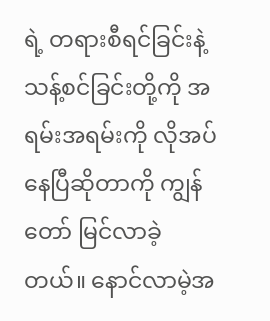ရဲ့ တရားစီရင်ခြင်းနဲ့ သန့်စင်ခြင်းတို့ကို အရမ်းအရမ်းကို လိုအပ်နေပြီဆိုတာကို ကျွန်တော် မြင်လာခဲ့တယ်။ နောင်လာမဲ့အ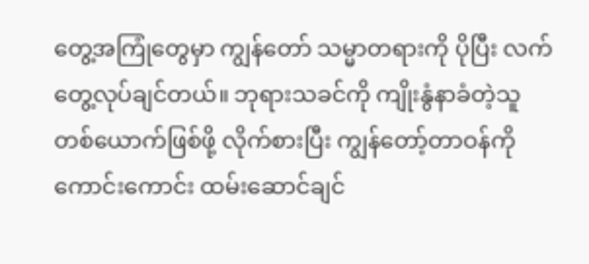တွေ့အကြုံတွေမှာ ကျွန်တော် သမ္မာတရားကို ပိုပြီး လက်တွေ့လုပ်ချင်တယ်။ ဘုရားသခင်ကို ကျိုးနွံနာခံတဲ့သူတစ်ယောက်ဖြစ်ဖို့ လိုက်စားပြီး ကျွန်တော့်တာဝန်ကို ကောင်းကောင်း ထမ်းဆောင်ချင်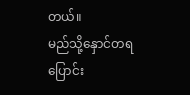တယ်။
မည်သို့နှောင်တရပြောင်း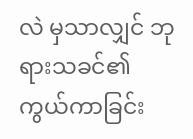လဲ မှသာလျှင် ဘုရားသခင်၏ ကွယ်ကာခြင်း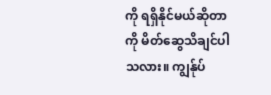ကို ရရှိနိုင်မယ်ဆိုတာကို မိတ်ဆွေသိချင်ပါသလား။ ကျွန်ုပ်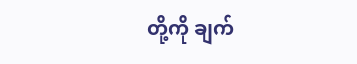တို့ကို ချက်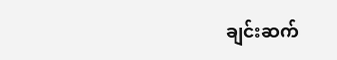ချင်းဆက်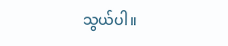သွယ်ပါ။